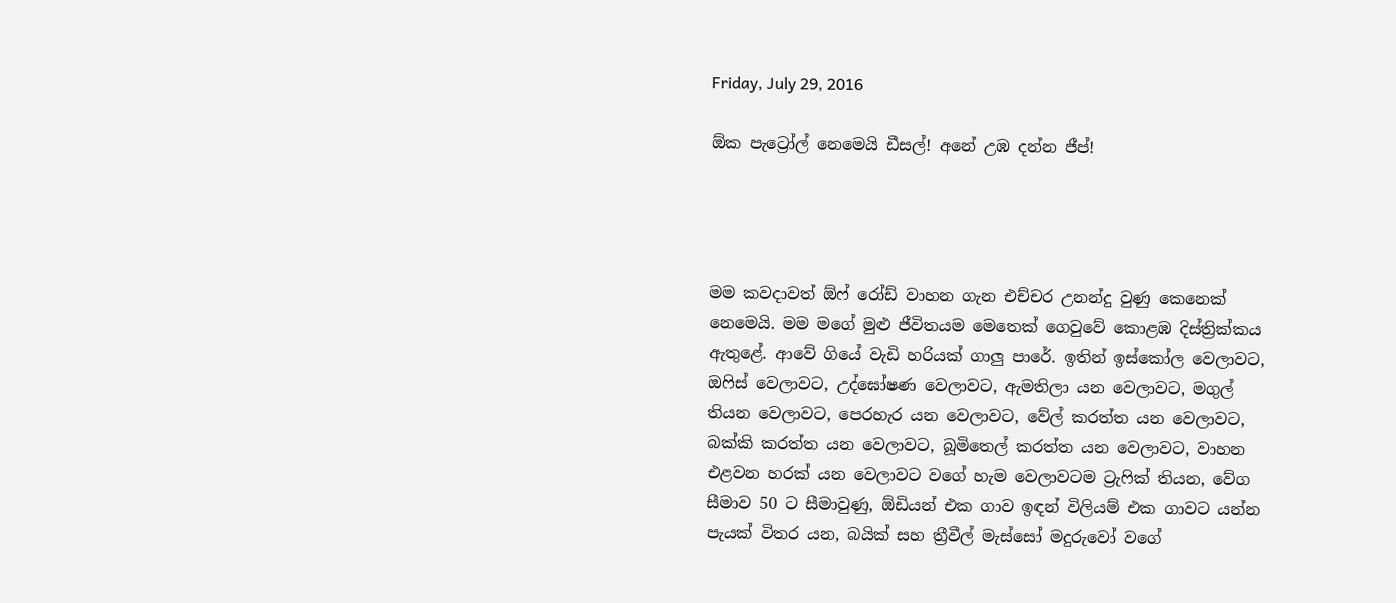Friday, July 29, 2016

ඕක පැට්‍රෝල් නෙමෙයි ඩීසල්! අනේ උඹ දන්න ජීප්!




මම කවදාවත් ඕෆ් රෝඩ් වාහන ගැන එච්චර උනන්දු වුණු කෙනෙක් නෙමෙයි. මම මගේ මුළු ජීවිතයම මෙතෙක් ගෙවුවේ කොළඹ දිස්ත්‍රික්කය ඇතුළේ. ආවේ ගියේ වැඩි හරියක් ගාලු පාරේ. ඉතින් ඉස්කෝල වෙලාවට, ඔෆිස් වෙලාවට, උද්ඝෝෂණ වෙලාවට, ඇමතිලා යන වෙලාවට, මගුල් තියන වෙලාවට, පෙරහැර යන වෙලාවට, වේල් කරත්ත යන වෙලාවට, බක්කි කරත්ත යන වෙලාවට, බූමිතෙල් කරත්ත යන වෙලාවට, වාහන එළවන හරක් යන වෙලාවට වගේ හැම වෙලාවටම ට්‍රැෆික් තියන, වේග සීමාව 50 ට සීමාවුණු, ඕඩියන් එක ගාව ඉඳන් විලියම් එක ගාවට යන්න පැයක් විතර යන, බයික් සහ ත්‍රීවීල් මැස්සෝ මදුරුවෝ වගේ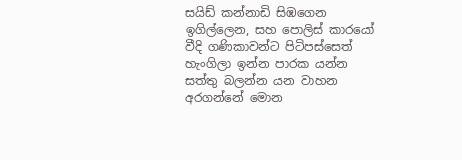සයිඩ් කන්නාඩි සිඹගෙන ඉගිල්ලෙන, සහ පොලිස් කාරයෝ වීදි ගණිකාවන්ට පිටිපස්සෙත් හැංගිලා ඉන්න පාරක යන්න සත්තු බලන්න යන වාහන අරගන්නේ මොන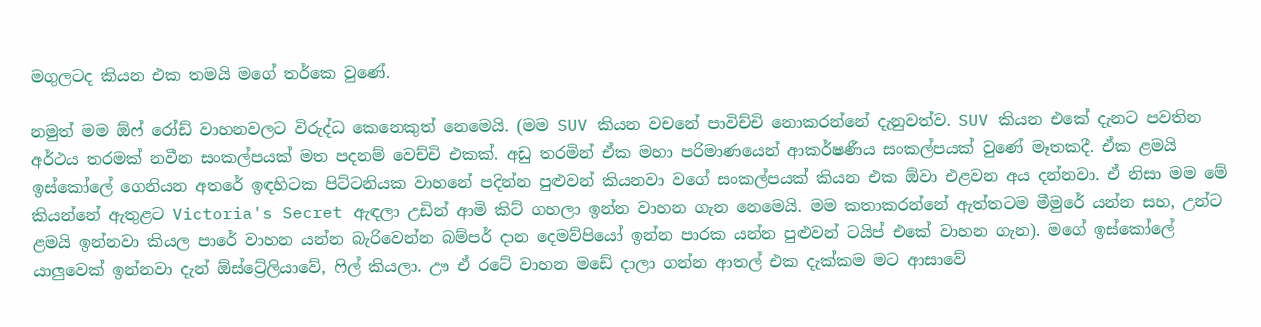මගුලටද කියන එක තමයි මගේ තර්කෙ වුණේ.

නමුත් මම ඕෆ් රෝඩ් වාහනවලට විරුද්ධ කෙනෙකුත් නෙමෙයි. (මම SUV කියන වචනේ පාවිච්චි නොකරන්නේ දැනුවත්ව. SUV කියන එකේ දැනට පවතින අර්ථය තරමක් නවීන සංකල්පයක් මත පදනම් වෙච්චි එකක්. අඩු තරමින් ඒක මහා පරිමාණයෙන් ආකර්ෂණීය සංකල්පයක් වුණේ මෑතකදී. ඒක ළමයි ඉස්කෝලේ ගෙනියන අතරේ ඉඳහිටක පිට්ටනියක වාහනේ පදින්න පුළුවන් කියනවා වගේ සංකල්පයක් කියන එක ඕවා එළවන අය දන්නවා. ඒ නිසා මම මේ කියන්නේ ඇතුළට Victoria's Secret ඇඳලා උඩින් ආමි කිට් ගහලා ඉන්න වාහන ගැන නෙමෙයි. මම කතාකරන්නේ ඇත්තටම මීමුරේ යන්න සහ, උන්ට ළමයි ඉන්නවා කියල පාරේ වාහන යන්න බැරිවෙන්න බම්පර් දාන දෙමව්පියෝ ඉන්න පාරක යන්න පුළුවන් ටයිප් එකේ වාහන ගැන). මගේ ඉස්කෝලේ යාලුවෙක් ඉන්නවා දැන් ඕස්ට්‍රේලියාවේ, ෆිල් කියලා. ඌ ඒ රටේ වාහන මඩේ දාලා ගන්න ආතල් එක දැක්කම මට ආසාවේ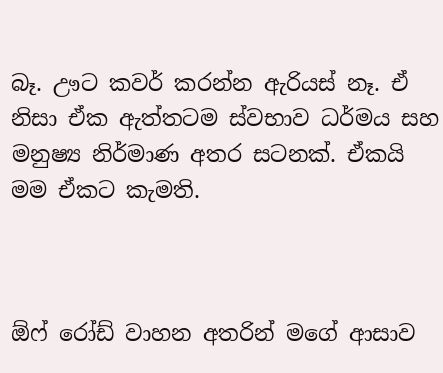බෑ. ඌට කවර් කරන්න ඇරියස් නෑ. ඒ නිසා ඒක ඇත්තටම ස්වභාව ධර්මය සහ මනුෂ්‍ය නිර්මාණ අතර සටනක්. ඒකයි මම ඒකට කැමති.



ඕෆ් රෝඩ් වාහන අතරින් මගේ ආසාව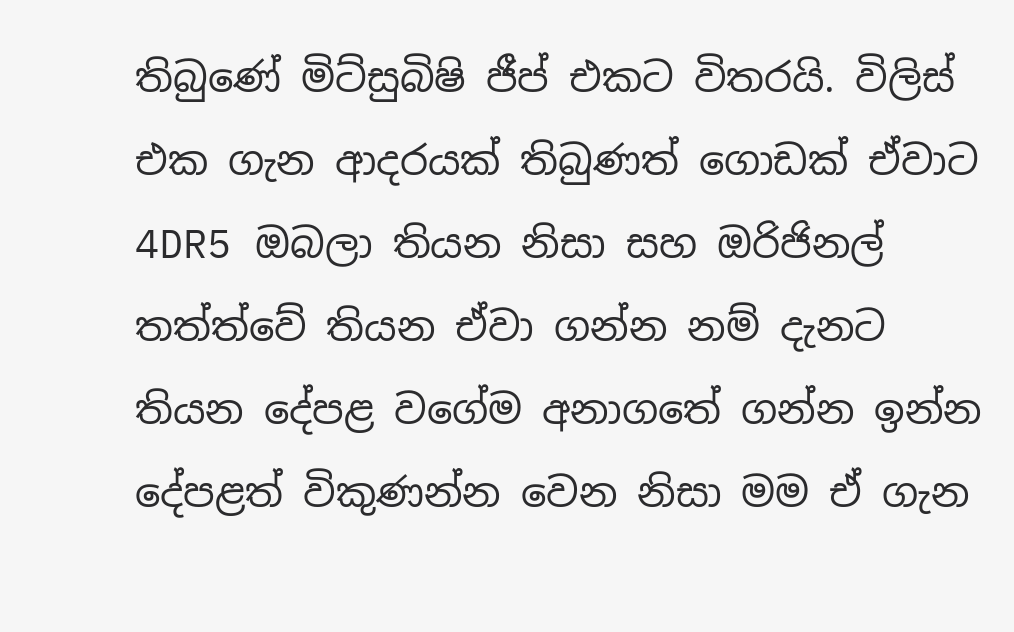තිබුණේ මිට්සුබිෂි ජීප් එකට විතරයි. විලිස් එක ගැන ආදරයක් තිබුණත් ගොඩක් ඒවාට 4DR5 ඔබලා තියන නිසා සහ ඔරිජිනල් තත්ත්වේ තියන ඒවා ගන්න නම් දැනට තියන දේපළ වගේම අනාගතේ ගන්න ඉන්න දේපළත් විකුණන්න වෙන නිසා මම ඒ ගැන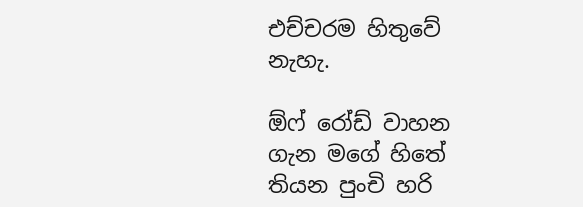එච්චරම හිතුවේ නැහැ.

ඕෆ් රෝඩ් වාහන ගැන මගේ හිතේ තියන පුංචි හරි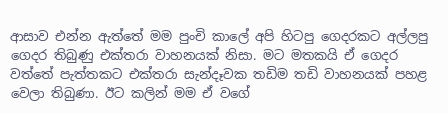ආසාව එන්න ඇත්තේ මම පුංචි කාලේ අපි හිටපු ගෙදරකට අල්ලපු ගෙදර තිබුණු එක්තරා වාහනයක් නිසා. මට මතකයි ඒ ගෙදර වත්තේ පැත්තකට එක්තරා සැන්දෑවක තඩිම තඩි වාහනයක් පහළ වෙලා තිබුණා. ඊට කලින් මම ඒ වගේ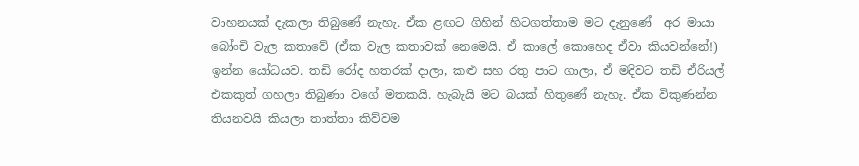වාහනයක් දැකලා තිබුණේ නැහැ. ඒක ළඟට ගිහින් හිටගත්තාම මට දැනුණේ  අර මායා බෝංචි වැල කතාවේ (ඒක වැල කතාවක් නෙමෙයි. ඒ කාලේ කොහෙද ඒවා කියවන්නේ!) ඉන්න යෝධයව. තඩි රෝද හතරක් දාලා, කළු සහ රතු පාට ගාලා, ඒ මදිවට තඩි ඒරියල් එකකුත් ගහලා තිබුණා වගේ මතකයි. හැබැයි මට බයක් හිතුණේ නැහැ. ඒක විකුණන්න තියනවයි කියලා තාත්තා කිව්වම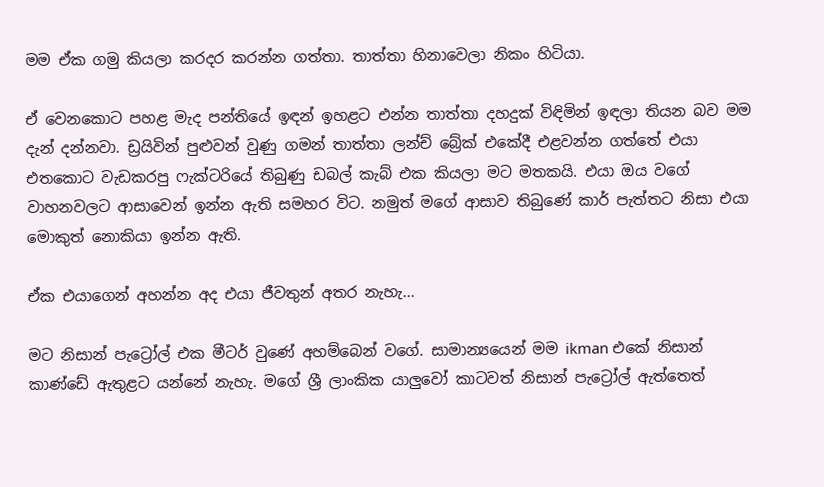මම ඒක ගමු කියලා කරදර කරන්න ගත්තා. තාත්තා හිනාවෙලා නිකං හිටියා.

ඒ වෙනකොට පහළ මැද පන්තියේ ඉඳන් ඉහළට එන්න තාත්තා දහදුක් විඳිමින් ඉඳලා තියන බව මම දැන් දන්නවා. ඩ්‍රයිවින් පුළුවන් වුණු ගමන් තාත්තා ලන්ච් බ්‍රේක් එකේදී එළවන්න ගත්තේ එයා එතකොට වැඩකරපු ෆැක්ටරියේ තිබුණු ඩබල් කැබ් එක කියලා මට මතකයි. එයා ඔය වගේ වාහනවලට ආසාවෙන් ඉන්න ඇති සමහර විට. නමුත් මගේ ආසාව තිබුණේ කාර් පැත්තට නිසා එයා මොකුත් නොකියා ඉන්න ඇති.

ඒක එයාගෙන් අහන්න අද එයා ජීවතුන් අතර නැහැ...

මට නිසාන් පැට්‍රෝල් එක මීටර් වුණේ අහම්බෙන් වගේ. සාමාන්‍යයෙන් මම ikman එකේ නිසාන් කාණ්ඩේ ඇතුළට යන්නේ නැහැ. මගේ ශ්‍රී ලාංකික යාලුවෝ කාටවත් නිසාන් පැට්‍රෝල් ඇත්තෙත්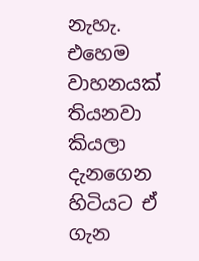නැහැ. එහෙම වාහනයක් තියනවා කියලා දැනගෙන හිටියට ඒ ගැන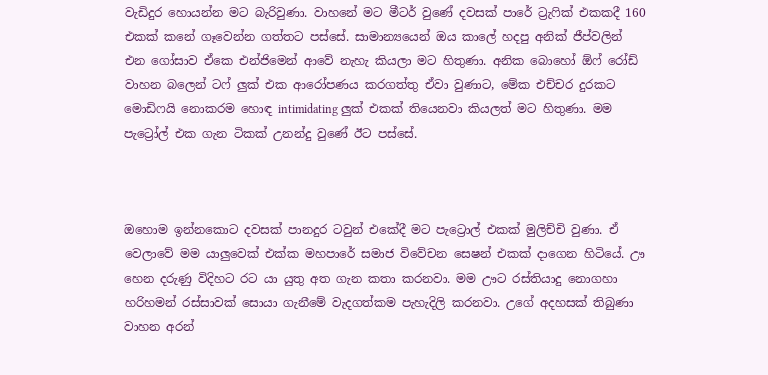වැඩිදුර හොයන්න මට බැරිවුණා. වාහනේ මට මීටර් වුණේ දවසක් පාරේ ට්‍රැෆික් එකකදී 160 එකක් කනේ ගෑවෙන්න ගත්තට පස්සේ. සාමාන්‍යයෙන් ඔය කාලේ හදපු අනික් ජීප්වලින් එන ගෝසාව ඒකෙ එන්ජිමෙන් ආවේ නැහැ කියලා මට හිතුණා. අනික බොහෝ ඕෆ් රෝඩ් වාහන බලෙන් ටෆ් ලුක් එක ආරෝපණය කරගත්තු ඒවා වුණාට, මේක එච්චර දුරකට මොඩිෆයි නොකරම හොඳ intimidating ලුක් එකක් තියෙනවා කියලත් මට හිතුණා. මම පැට්‍රෝල් එක ගැන ටිකක් උනන්දු වුණේ ඊට පස්සේ.



ඔහොම ඉන්නකොට දවසක් පානදුර ටවුන් එකේදී මට පැට්‍රොල් එකක් මුලිච්චි වුණා. ඒ වෙලාවේ මම යාලුවෙක් එක්ක මහපාරේ සමාජ විවේචන සෙෂන් එකක් දාගෙන හිටියේ. ඌ හෙන දරුණු විදිහට රට යා යුතු අත ගැන කතා කරනවා. මම ඌට රස්තියාදු නොගහා හරිහමන් රස්සාවක් සොයා ගැනීමේ වැදගත්කම පැහැදිලි කරනවා. උගේ අදහසක් තිබුණා වාහන අරන්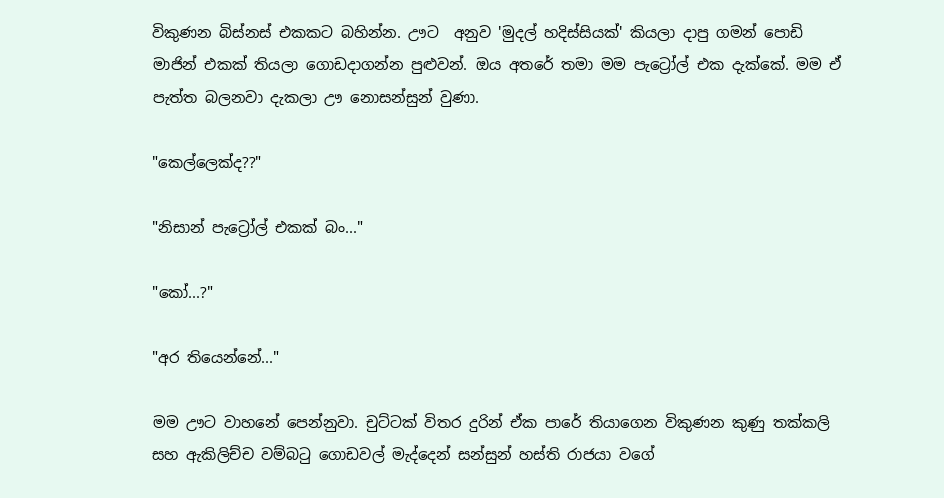විකුණන බිස්නස් එකකට බහින්න. ඌට  අනුව 'මුදල් හදිස්සියක්' කියලා දාපු ගමන් පොඩි මාජින් එකක් තියලා ගොඩදාගන්න පුළුවන්. ඔය අතරේ තමා මම පැට්‍රෝල් එක දැක්කේ. මම ඒ පැත්ත බලනවා දැකලා ඌ නොසන්සුන් වුණා.

"කෙල්ලෙක්ද??"

"නිසාන් පැට්‍රෝල් එකක් බං..."

"කෝ...?"

"අර තියෙන්නේ..."

මම ඌට වාහනේ පෙන්නුවා. චුට්ටක් විතර දුරින් ඒක පාරේ තියාගෙන විකුණන කුණු තක්කලි සහ ඇකිලිච්ච වම්බටු ගොඩවල් මැද්දෙන් සන්සුන් හස්ති රාජයා වගේ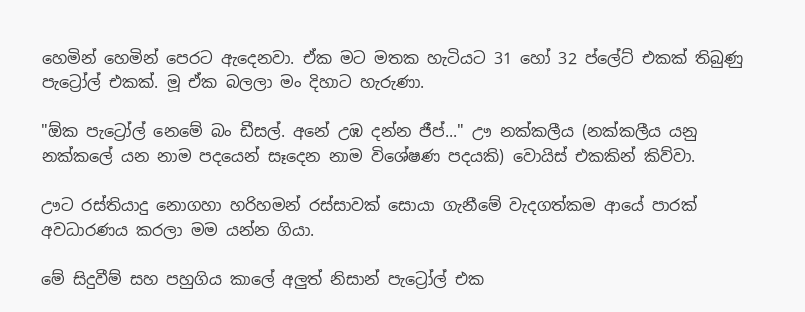හෙමින් හෙමින් පෙරට ඇදෙනවා. ඒක මට මතක හැටියට 31 හෝ 32 ප්ලේට් එකක් තිබුණු පැට්‍රෝල් එකක්. මූ ඒක බලලා මං දිහාට හැරුණා.

"ඕක පැට්‍රෝල් නෙමේ බං ඩීසල්. අනේ උඹ දන්න ජීප්..." ඌ නක්කලීය (නක්කලීය යනු නක්කලේ යන නාම පදයෙන් සෑදෙන නාම විශේෂණ පදයකි) වොයිස් එකකින් කිව්වා.

ඌට රස්තියාදු නොගහා හරිහමන් රස්සාවක් සොයා ගැනීමේ වැදගත්කම ආයේ පාරක් අවධාරණය කරලා මම යන්න ගියා.

මේ සිදුවීම් සහ පහුගිය කාලේ අලුත් නිසාන් පැට්‍රෝල් එක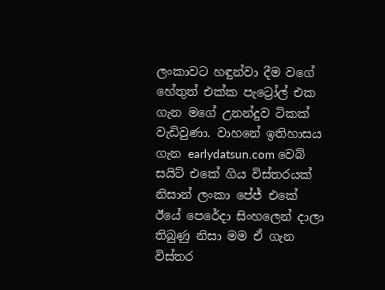ලංකාවට හඳුන්වා දීම වගේ හේතුත් එක්ක පැට්‍රෝල් එක ගැන මගේ උනන්දුව ටිකක් වැඩිවුණා. වාහනේ ඉතිහාසය ගැන earlydatsun.com වෙබ් සයිට් එකේ ගිය විස්තරයක් නිසාන් ලංකා පේජ් එකේ ඊයේ පෙරේදා සිංහලෙන් දාලා තිබුණු නිසා මම ඒ ගැන විස්තර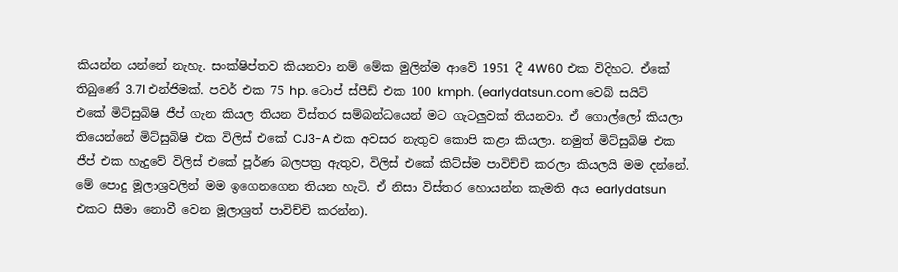කියන්න යන්නේ නැහැ. සංක්ෂිප්තව කියනවා නම් මේක මුලින්ම ආවේ 1951 දී 4W60 එක විදිහට. ඒකේ තිබුණේ 3.7l එන්ජිමක්. පවර් එක 75 hp. ටොප් ස්පීඩ් එක 100 kmph. (earlydatsun.com වෙබ් සයිට් එකේ මිට්සුබිෂි ජීප් ගැන කියල තියන විස්තර සම්බන්ධයෙන් මට ගැටලුවක් තියනවා. ඒ ගොල්ලෝ කියලා තියෙන්නේ මිට්සුබිෂි එක විලිස් එකේ CJ3-A එක අවසර නැතුව කොපි කළා කියලා. නමුත් මිට්සුබිෂි එක ජීප් එක හැදුවේ විලිස් එකේ පූර්ණ බලපත්‍ර ඇතුව, විලිස් එකේ කිට්ස්ම පාවිච්චි කරලා කියලයි මම දන්නේ. මේ පොදු මූලාශ්‍රවලින් මම ඉගෙනගෙන තියන හැටි. ඒ නිසා විස්තර හොයන්න කැමති අය earlydatsun එකට සීමා නොවී වෙන මූලාශ්‍රත් පාවිච්චි කරන්න).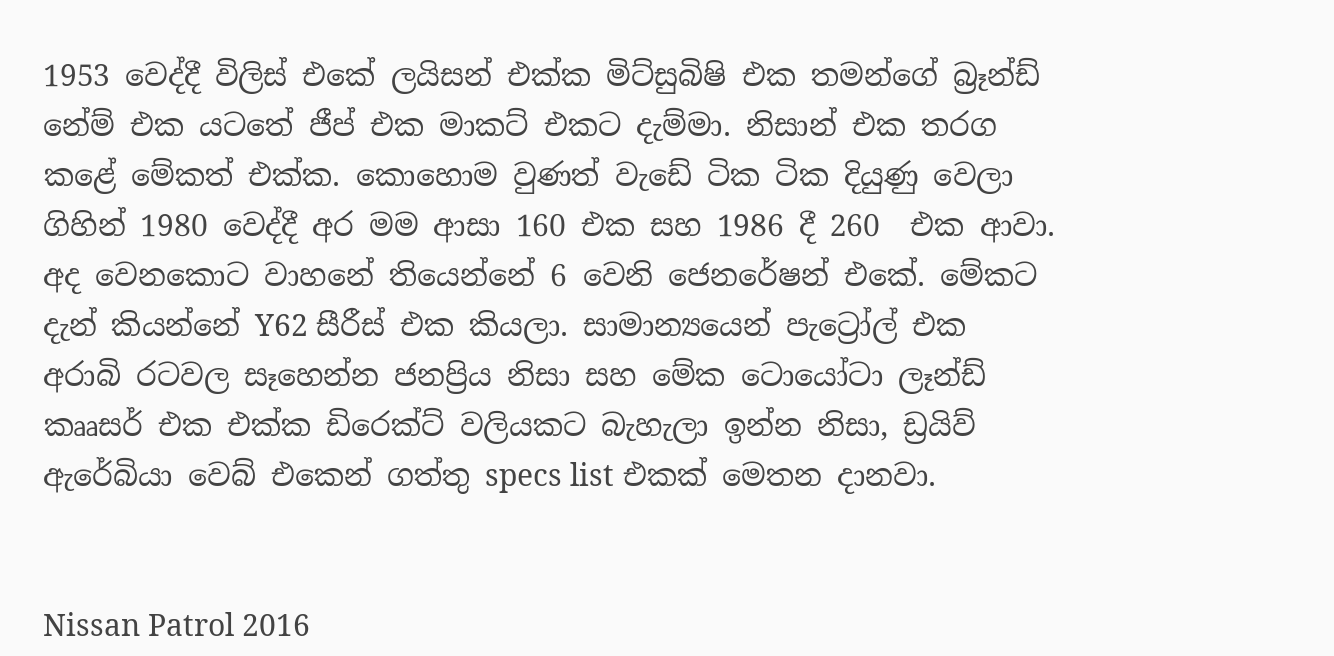1953 වෙද්දී විලිස් එකේ ලයිසන් එක්ක මිට්සුබිෂි එක තමන්ගේ බ්‍රෑන්ඩ් නේම් එක යටතේ ජීප් එක මාකට් එකට දැම්මා. නිසාන් එක තරග කළේ මේකත් එක්ක. කොහොම වුණත් වැඩේ ටික ටික දියුණු වෙලා ගිහින් 1980 වෙද්දී අර මම ආසා 160 එක සහ 1986 දී 260  එක ආවා. අද වෙනකොට වාහනේ තියෙන්නේ 6 වෙනි ජෙනරේෂන් එකේ. මේකට දැන් කියන්නේ Y62 සීරීස් එක කියලා. සාමාන්‍යයෙන් පැට්‍රෝල් එක අරාබි රටවල සෑහෙන්න ජනප්‍රිය නිසා සහ මේක ටොයෝටා ලෑන්ඩ් කෲසර් එක එක්ක ඩිරෙක්ට් වලියකට බැහැලා ඉන්න නිසා, ඩ්‍රයිව් ඇරේබියා වෙබ් එකෙන් ගත්තු specs list එකක් මෙතන දානවා.


Nissan Patrol 2016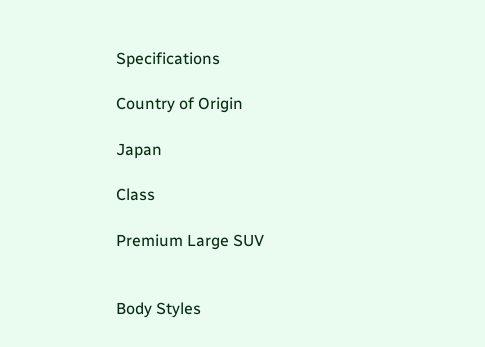Specifications

Country of Origin

Japan

Class

Premium Large SUV


Body Styles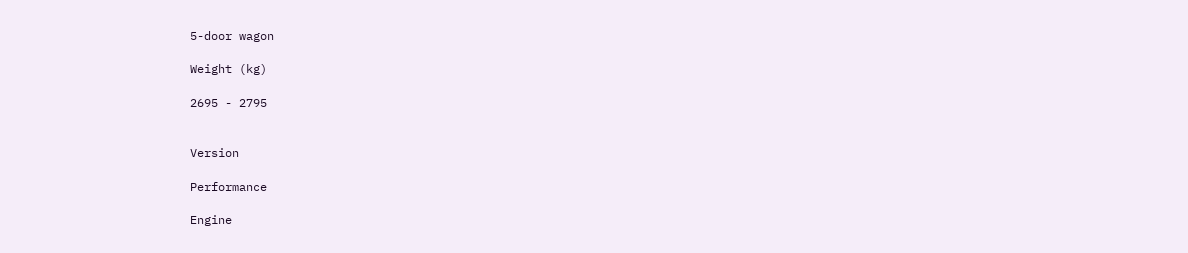5-door wagon

Weight (kg)

2695 - 2795


Version

Performance

Engine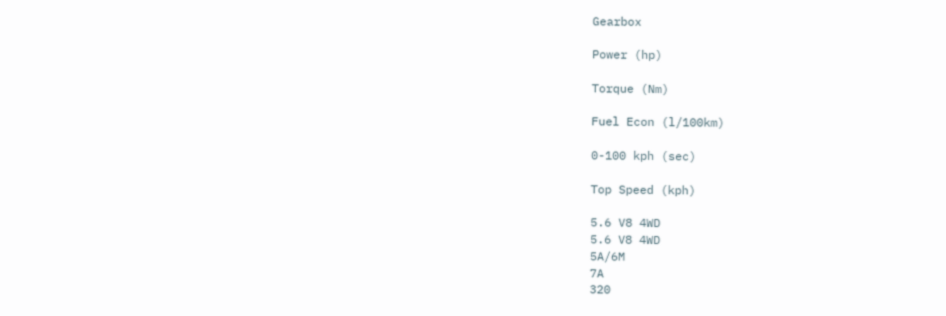Gearbox

Power (hp)

Torque (Nm)

Fuel Econ (l/100km)

0-100 kph (sec)

Top Speed (kph)

5.6 V8 4WD
5.6 V8 4WD
5A/6M
7A
320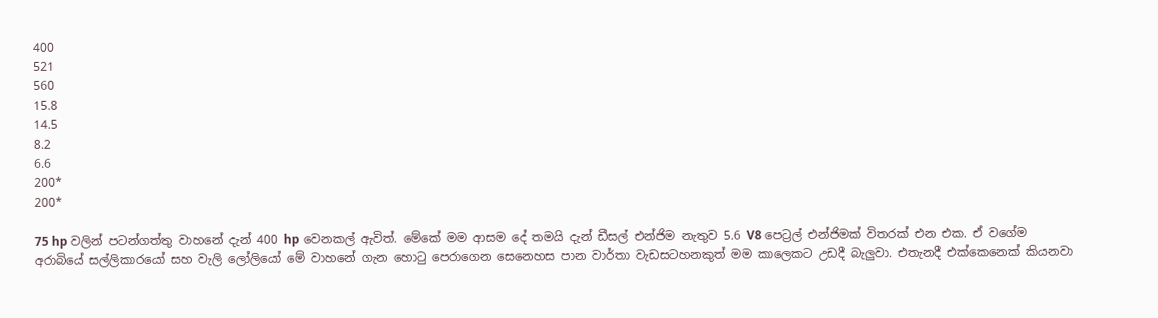400
521
560
15.8
14.5
8.2
6.6
200*
200*

75 hp වලින් පටන්ගත්තු වාහනේ දැන් 400 hp වෙනකල් ඇවිත්. මේකේ මම ආසම දේ තමයි දැන් ඩීසල් එන්ජිම නැතුව 5.6 V8 පෙට්‍රල් එන්ජිමක් විතරක් එන එක. ඒ වගේම අරාබියේ සල්ලිකාරයෝ සහ වැලි ලෝලියෝ මේ වාහනේ ගැන හොටු පෙරාගෙන සෙනෙහස පාන වාර්තා වැඩසටහනකුත් මම කාලෙකට උඩදී බැලුවා. එතැනදී එක්කෙනෙක් කියනවා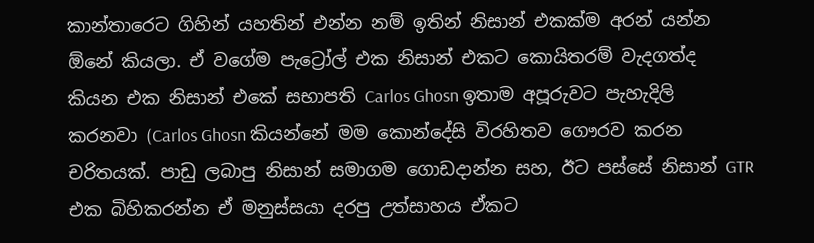කාන්තාරෙට ගිහින් යහතින් එන්න නම් ඉතින් නිසාන් එකක්ම අරන් යන්න ඕනේ කියලා. ඒ වගේම පැට්‍රෝල් එක නිසාන් එකට කොයිතරම් වැදගත්ද කියන එක නිසාන් එකේ සභාපති Carlos Ghosn ඉතාම අපූරුවට පැහැදිලි කරනවා (Carlos Ghosn කියන්නේ මම කොන්දේසි විරහිතව ගෞරව කරන චරිතයක්. පාඩු ලබාපු නිසාන් සමාගම ගොඩදාන්න සහ, ඊට පස්සේ නිසාන් GTR එක බිහිකරන්න ඒ මනුස්සයා දරපු උත්සාහය ඒකට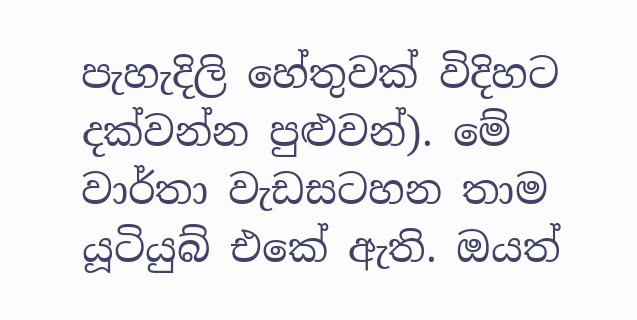පැහැදිලි හේතුවක් විදිහට දක්වන්න පුළුවන්). මේ වාර්තා වැඩසටහන තාම යූටියුබ් එකේ ඇති. ඔයත්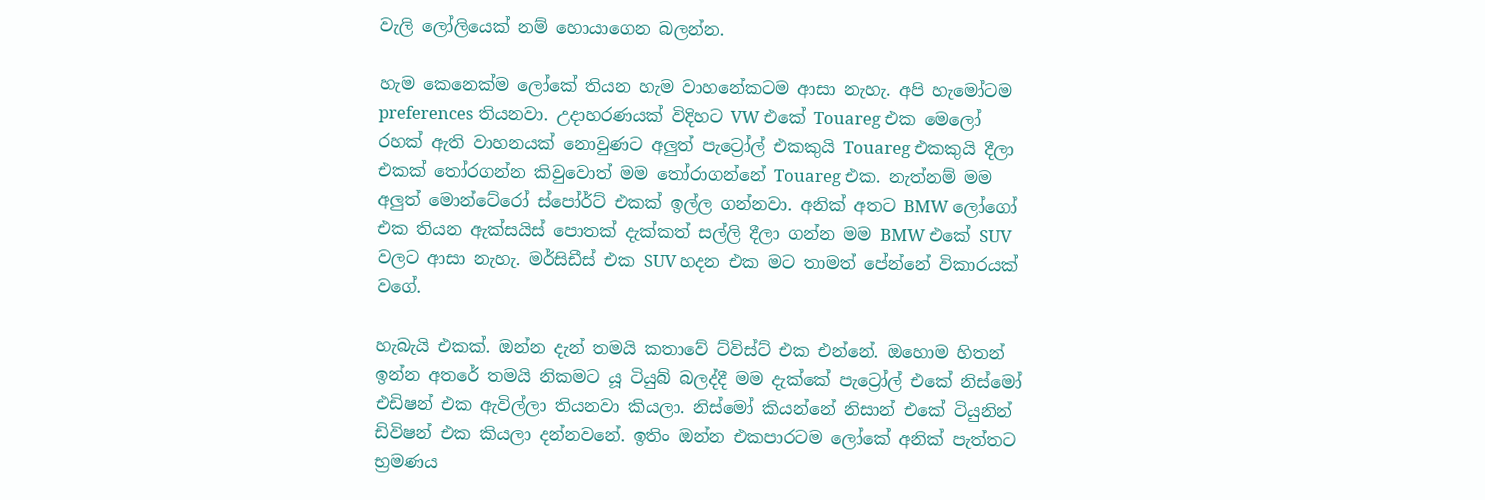වැලි ලෝලියෙක් නම් හොයාගෙන බලන්න.

හැම කෙනෙක්ම ලෝකේ තියන හැම වාහනේකටම ආසා නැහැ. අපි හැමෝටම preferences තියනවා. උදාහරණයක් විදිහට VW එකේ Touareg එක මෙලෝ රහක් ඇති වාහනයක් නොවුණට අලුත් පැට්‍රෝල් එකකුයි Touareg එකකුයි දීලා එකක් තෝරගන්න කිවුවොත් මම තෝරාගන්නේ Touareg එක. නැත්නම් මම අලුත් මොන්ටේරෝ ස්පෝර්ට් එකක් ඉල්ල ගන්නවා. අනික් අතට BMW ලෝගෝ එක තියන ඇක්සයිස් පොතක් දැක්කත් සල්ලි දීලා ගන්න මම BMW එකේ SUV වලට ආසා නැහැ. මර්සිඩීස් එක SUV හදන එක මට තාමත් පේන්නේ විකාරයක් වගේ.

හැබැයි එකක්. ඔන්න දැන් තමයි කතාවේ ට්විස්ට් එක එන්නේ. ඔහොම හිතන් ඉන්න අතරේ තමයි නිකමට යූ ටියුබ් බලද්දී මම දැක්කේ පැට්‍රෝල් එකේ නිස්මෝ එඩිෂන් එක ඇවිල්ලා තියනවා කියලා. නිස්මෝ කියන්නේ නිසාන් එකේ ටියුනින් ඩිවිෂන් එක කියලා දන්නවනේ. ඉතිං ඔන්න එකපාරටම ලෝකේ අනික් පැත්තට භ්‍රමණය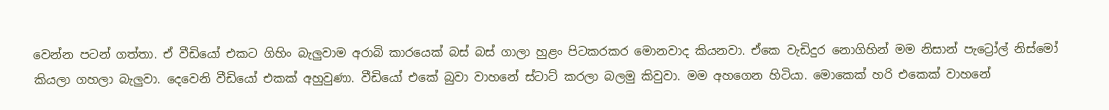වෙන්න පටන් ගත්තා. ඒ වීඩියෝ එකට ගිහිං බැලුවාම අරාබි කාරයෙක් බස් බස් ගාලා හුළං පිටකරකර මොනවාද කියනවා. ඒකෙ වැඩිදුර නොගිහින් මම නිසාන් පැට්‍රෝල් නිස්මෝ කියලා ගහලා බැලුවා. දෙවෙනි වීඩියෝ එකක් අහුවුණා. වීඩියෝ එකේ බුවා වාහනේ ස්ටාට් කරලා බලමු කිවුවා. මම අහගෙන හිටියා. මොකෙක් හරි එකෙක් වාහනේ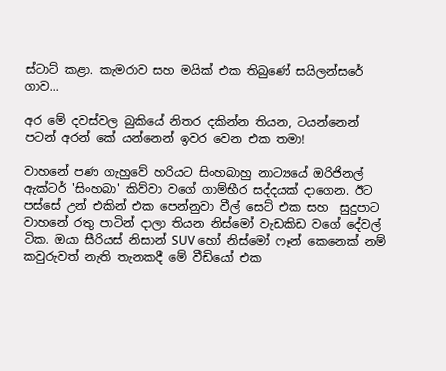ස්ටාට් කළා. කැමරාව සහ මයික් එක තිබුණේ සයිලන්සරේ ගාව...

අර මේ දවස්වල බුකියේ නිතර දකින්න තියන, ටයන්නෙන් පටන් අරන් කේ යන්නෙන් ඉවර වෙන එක තමා!

වාහනේ පණ ගැහුවේ හරියට සිංහබාහු නාට්‍යයේ ඔරිජිනල් ඇක්ටර් 'සිංහබා' කිව්වා වගේ ගාම්භීර සද්දයක් දාගෙන. ඊට පස්සේ උන් එකින් එක පෙන්නුවා වීල් සෙට් එක සහ  සුදුපාට වාහනේ රතු පාටින් දාලා තියන නිස්මෝ වැඩකිඩ වගේ දේවල් ටික. ඔයා සීරියස් නිසාන් SUV හෝ නිස්මෝ ෆෑන් කෙනෙක් නම් කවුරුවත් නැති තැනකදී මේ වීඩියෝ එක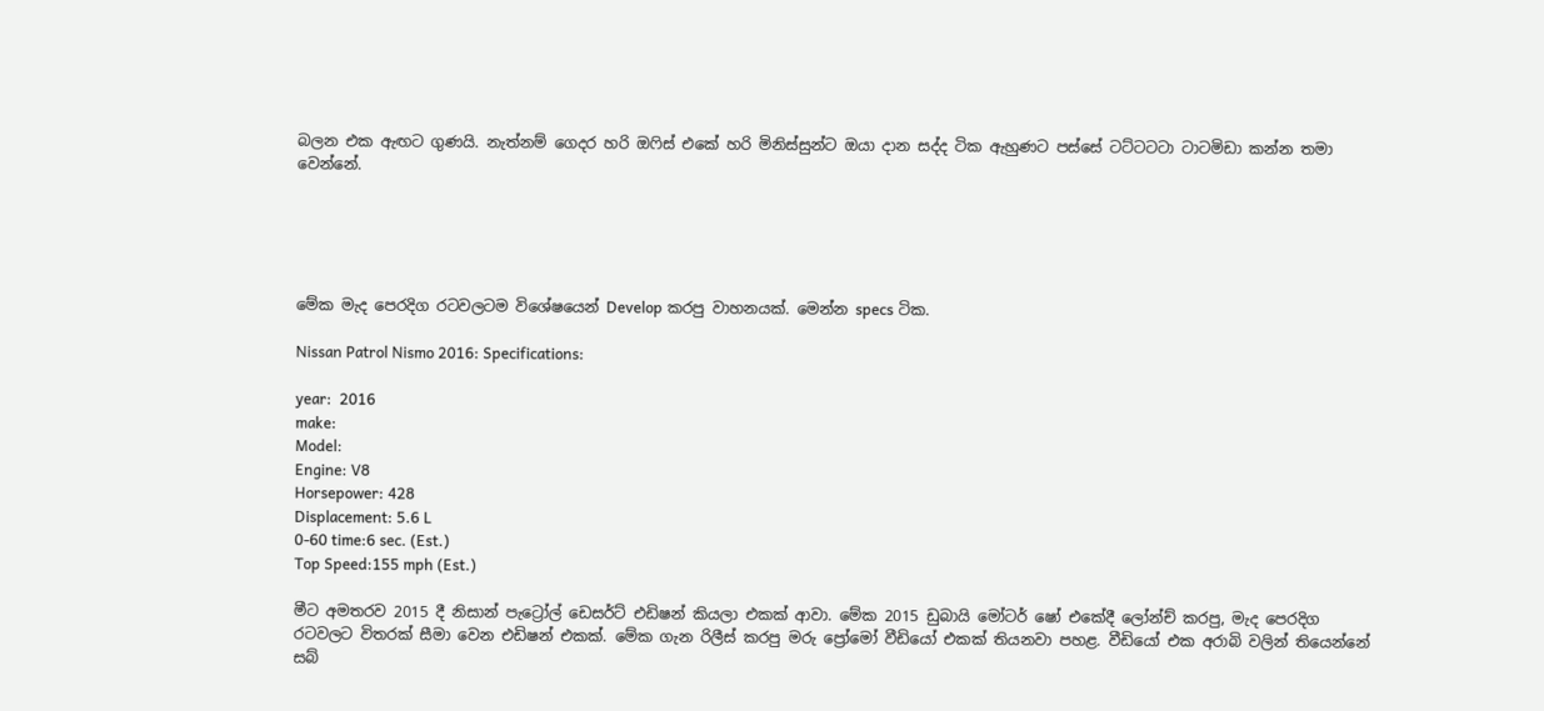බලන එක ඇඟට ගුණයි. නැත්නම් ගෙදර හරි ඔෆිස් එකේ හරි මිනිස්සුන්ට ඔයා දාන සද්ද ටික ඇහුණට පස්සේ ටට්ටටටා ටාටමිඩා කන්න තමා වෙන්නේ.





මේක මැද පෙරදිග රටවලටම විශේෂයෙන් Develop කරපු වාහනයක්. මෙන්න specs ටික.

Nissan Patrol Nismo 2016: Specifications:

year:  2016
make:
Model:
Engine: V8
Horsepower: 428
Displacement: 5.6 L
0-60 time:6 sec. (Est.)
Top Speed:155 mph (Est.)

මීට අමතරව 2015 දී නිසාන් පැට්‍රෝල් ඩෙසර්ට් එඩිෂන් කියලා එකක් ආවා. මේක 2015 ඩුබායි මෝටර් ෂෝ එකේදී ලෝන්ච් කරපු, මැද පෙරදිග රටවලට විතරක් සීමා වෙන එඩිෂන් එකක්. මේක ගැන රිලීස් කරපු මරු ප්‍රෝමෝ වීඩියෝ එකක් තියනවා පහළ. වීඩියෝ එක අරාබි වලින් තියෙන්නේ සබ්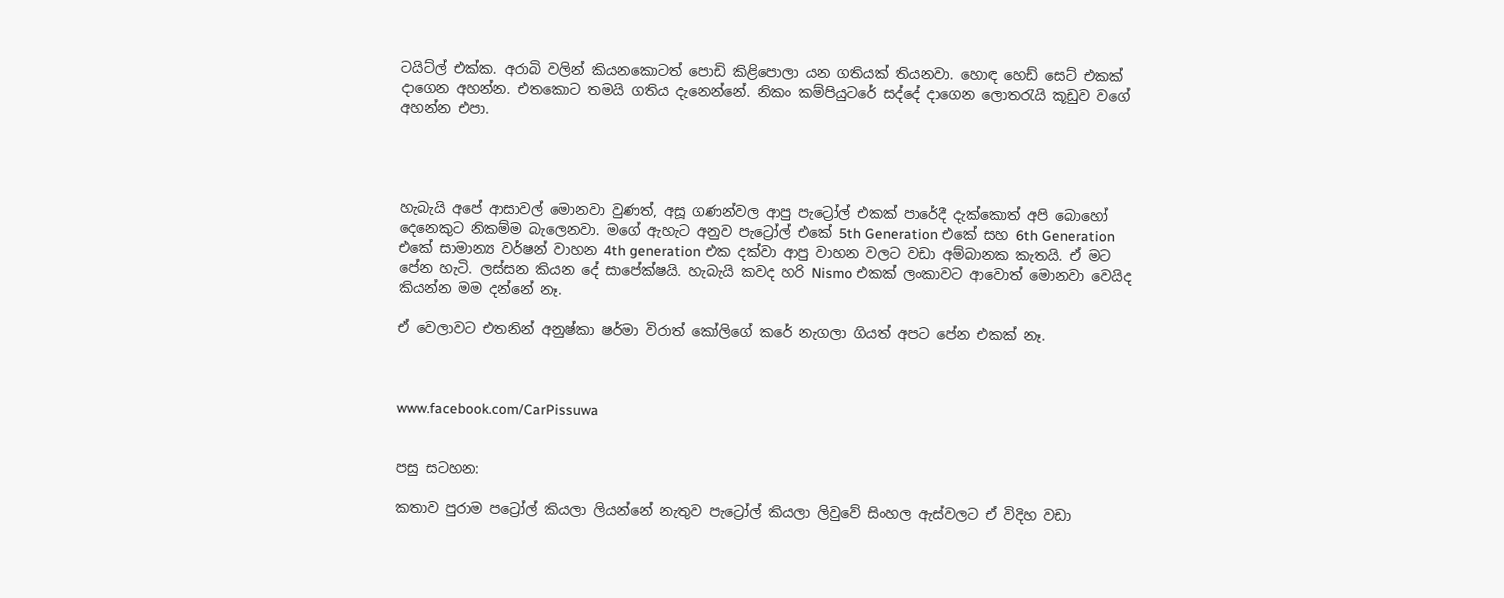ටයිට්ල් එක්ක. අරාබි වලින් කියනකොටත් පොඩි කිළිපොලා යන ගතියක් තියනවා. හොඳ හෙඩ් සෙට් එකක් දාගෙන අහන්න. එතකොට තමයි ගතිය දැනෙන්නේ. නිකං කම්පියුටරේ සද්දේ දාගෙන ලොතරැයි කූඩුව වගේ අහන්න එපා.




හැබැයි අපේ ආසාවල් මොනවා වුණත්, අසූ ගණන්වල ආපු පැට්‍රෝල් එකක් පාරේදී දැක්කොත් අපි බොහෝ දෙනෙකුට නිකම්ම බැලෙනවා. මගේ ඇහැට අනුව පැට්‍රෝල් එකේ 5th Generation එකේ සහ 6th Generation එකේ සාමාන්‍ය වර්ෂන් වාහන 4th generation එක දක්වා ආපු වාහන වලට වඩා අම්බානක කැතයි. ඒ මට පේන හැටි. ලස්සන කියන දේ සාපේක්ෂයි. හැබැයි කවද හරි Nismo එකක් ලංකාවට ආවොත් මොනවා වෙයිද කියන්න මම දන්නේ නෑ.

ඒ වෙලාවට එතනින් අනුෂ්කා ෂර්මා විරාත් කෝලිගේ කරේ නැගලා ගියත් අපට පේන එකක් නෑ.



www.facebook.com/CarPissuwa


පසු සටහන:

කතාව පුරාම පට්‍රෝල් කියලා ලියන්නේ නැතුව පැට්‍රෝල් කියලා ලිවුවේ සිංහල ඇස්වලට ඒ විදිහ වඩා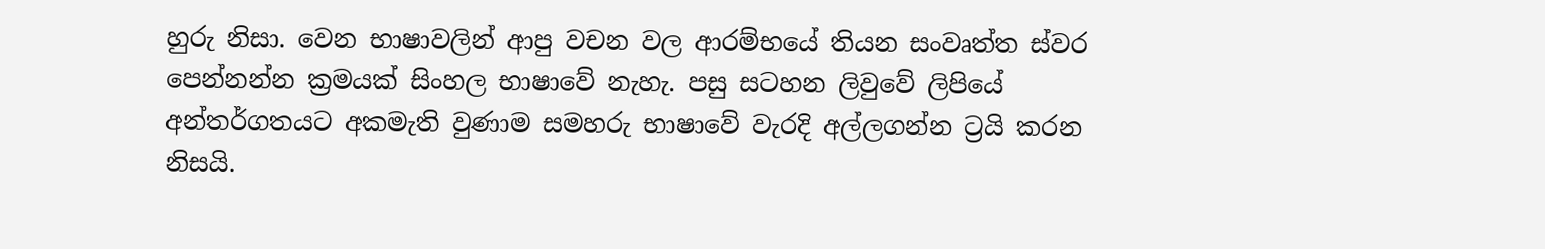හුරු නිසා. වෙන භාෂාවලින් ආපු වචන වල ආරම්භයේ තියන සංවෘත්ත ස්වර පෙන්නන්න ක්‍රමයක් සිංහල භාෂාවේ නැහැ. පසු සටහන ලිවුවේ ලිපියේ අන්තර්ගතයට අකමැති වුණාම සමහරු භාෂාවේ වැරදි අල්ලගන්න ට්‍රයි කරන නිසයි.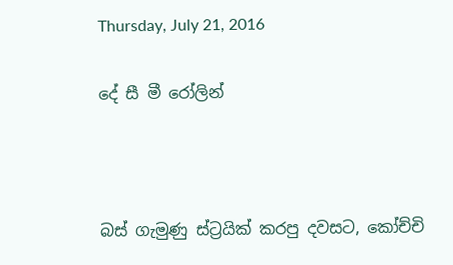Thursday, July 21, 2016

දේ සී මී රෝලින්



බස් ගැමුණු ස්ට්‍රයික් කරපු දවසට, කෝච්චි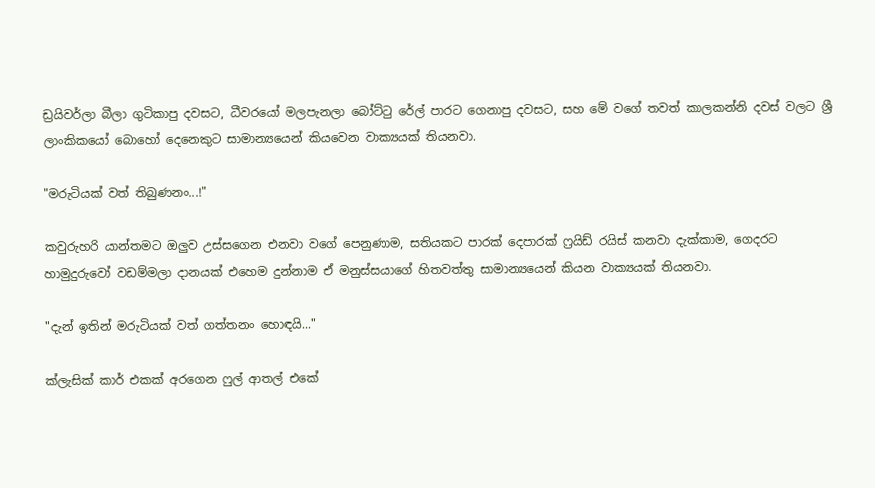ඩ්‍රයිවර්ලා බීලා ගුටිකාපු දවසට, ධීවරයෝ මලපැනලා බෝට්ටු රේල් පාරට ගෙනාපු දවසට, සහ මේ වගේ තවත් කාලකන්නි දවස් වලට ශ්‍රී ලාංකිකයෝ බොහෝ දෙනෙකුට සාමාන්‍යයෙන් කියවෙන වාක්‍යයක් තියනවා.

"මරුටියක් වත් තිබුණනං...!"

කවුරුහරි යාන්තමට ඔලුව උස්සගෙන එනවා වගේ පෙනුණාම, සතියකට පාරක් දෙපාරක් ෆ්‍රයිඩ් රයිස් කනවා දැක්කාම, ගෙදරට හාමුදුරුවෝ වඩම්මලා දානයක් එහෙම දුන්නාම ඒ මනුස්සයාගේ හිතවත්තු සාමාන්‍යයෙන් කියන වාක්‍යයක් තියනවා.

"දැන් ඉතින් මරුටියක් වත් ගත්තනං හොඳයි..."

ක්ලැසික් කාර් එකක් අරගෙන ෆුල් ආතල් එකේ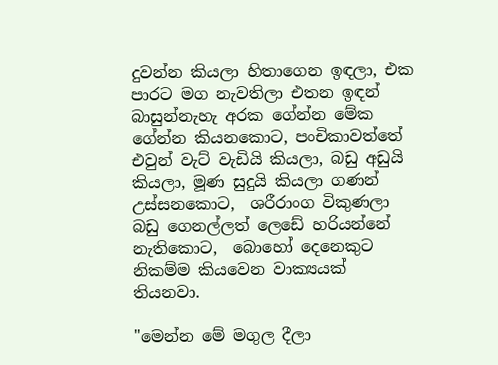දුවන්න කියලා හිතාගෙන ඉඳලා, එක පාරට මග නැවතිලා එතන ඉඳන් බාසුන්නැහැ අරක ගේන්න මේක ගේන්න කියනකොට, පංචිකාවත්තේ එවුන් වැට් වැඩියි කියලා, බඩු අඩුයි කියලා, මූණ සුදුයි කියලා ගණන් උස්සනකොට,  ශරීරාංග විකුණලා බඩු ගෙනල්ලත් ලෙඩේ හරියන්නේ නැතිකොට,  බොහෝ දෙනෙකුට නිකම්ම කියවෙන වාක්‍යයක් තියනවා.

"මෙන්න මේ මගුල දීලා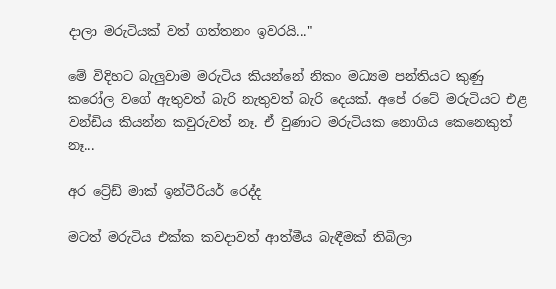දාලා මරුටියක් වත් ගත්තනං ඉවරයි..."

මේ විදිහට බැලුවාම මරුටිය කියන්නේ නිකං මධ්‍යම පන්තියට කුණු කරෝල වගේ ඇතුවත් බැරි නැතුවත් බැරි දෙයක්. අපේ රටේ මරුටියට එළ වන්ඩිය කියන්න කවුරුවත් නෑ. ඒ වුණාට මරුටියක නොගිය කෙනෙකුත් නෑ...

අර ට්‍රේඩ් මාක් ඉන්ටීරියර් රෙද්ද

මටත් මරුටිය එක්ක කවදාවත් ආත්මීය බැඳීමක් තිබිලා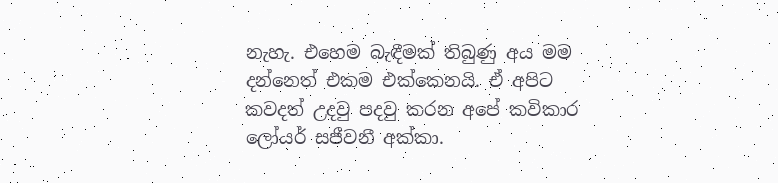නැහැ. එහෙම බැඳීමක් තිබුණු අය මම දන්නෙත් එකම එක්කෙනයි. ඒ අපිට කවදත් උදවු පදවු කරන අපේ කවිකාර ලෝයර් සජීවනී අක්කා.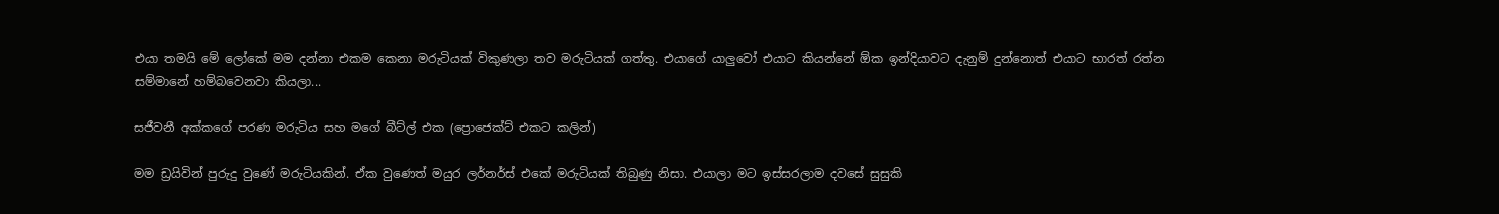එයා තමයි මේ ලෝකේ මම දන්නා එකම කෙනා මරුටියක් විකුණලා තව මරුටියක් ගත්තු. එයාගේ යාලුවෝ එයාට කියන්නේ ඕක ඉන්දියාවට දැනුම් දුන්නොත් එයාට භාරත් රත්න සම්මානේ හම්බවෙනවා කියලා...

සජීවනී අක්කගේ පරණ මරුටිය සහ මගේ බීට්ල් එක (ප්‍රොජෙක්ට් එකට කලින්)

මම ඩ්‍රයිවින් පුරුදු වුණේ මරුටියකින්. ඒක වුණෙත් මයුර ලර්නර්ස් එකේ මරුටියක් තිබුණු නිසා. එයාලා මට ඉස්සරලාම දවසේ සුසුකි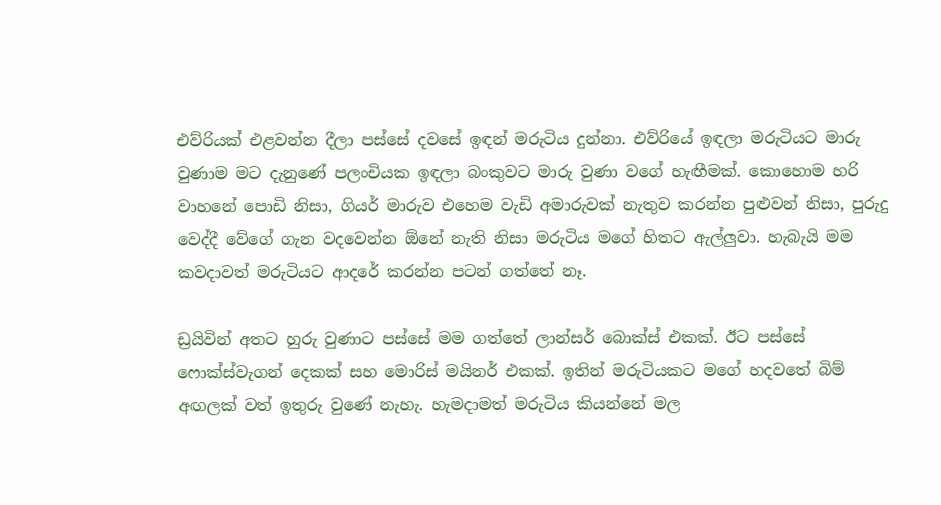එව්රියක් එළවන්න දීලා පස්සේ දවසේ ඉඳන් මරුටිය දුන්නා. එව්රියේ ඉඳලා මරුටියට මාරු වුණාම මට දැනුණේ පලංචියක ඉඳලා බංකුවට මාරු වුණා වගේ හැඟීමක්. කොහොම හරි වාහනේ පොඩි නිසා, ගියර් මාරුව එහෙම වැඩි අමාරුවක් නැතුව කරන්න පුළුවන් නිසා, පුරුදු වෙද්දී වේගේ ගැන වදවෙන්න ඕනේ නැති නිසා මරුටිය මගේ හිතට ඇල්ලුවා. හැබැයි මම කවදාවත් මරුටියට ආදරේ කරන්න පටන් ගත්තේ නෑ.

ඩ්‍රයිවින් අතට හුරු වුණාට පස්සේ මම ගත්තේ ලාන්සර් බොක්ස් එකක්. ඊට පස්සේ ෆොක්ස්වැගන් දෙකක් සහ මොරිස් මයිනර් එකක්. ඉතින් මරුටියකට මගේ හදවතේ බිම් අඟලක් වත් ඉතුරු වුණේ නැහැ. හැමදාමත් මරුටිය කියන්නේ මල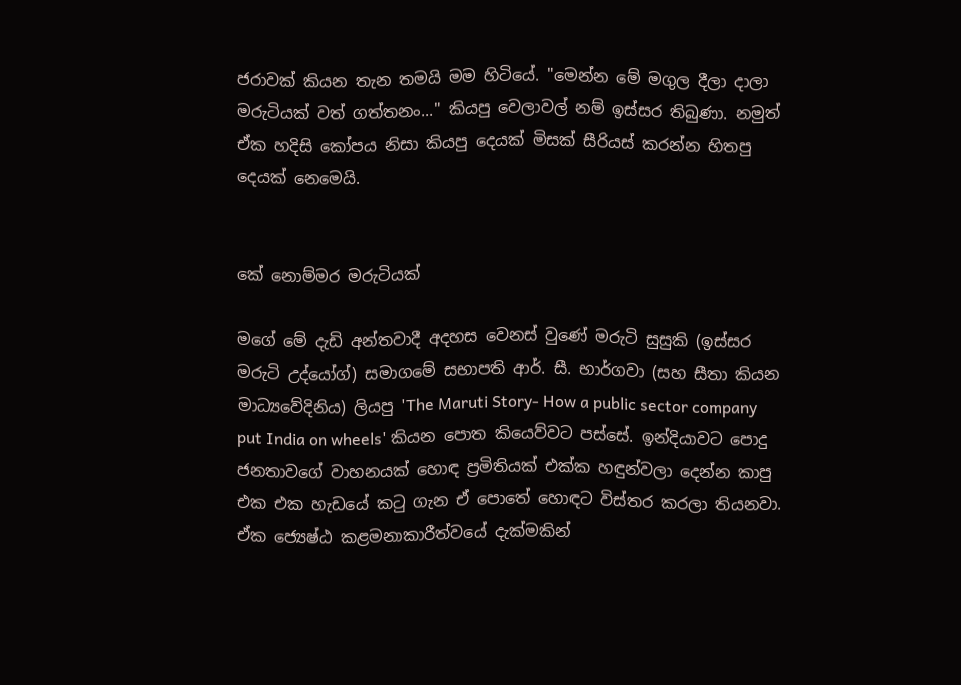ජරාවක් කියන තැන තමයි මම හිටියේ. "මෙන්න මේ මගුල දීලා දාලා මරුටියක් වත් ගත්තනං..." කියපු වෙලාවල් නම් ඉස්සර තිබුණා. නමුත් ඒක හදිසි කෝපය නිසා කියපු දෙයක් මිසක් සීරියස් කරන්න හිතපු දෙයක් නෙමෙයි.


කේ නොම්මර මරුටියක්

මගේ මේ දැඩි අන්තවාදී අදහස වෙනස් වුණේ මරුටි සුසුකි (ඉස්සර මරුටි උද්යෝග්) සමාගමේ සභාපති ආර්. සී. භාර්ගවා (සහ සීතා කියන මාධ්‍යවේදිනිය) ලියපු 'The Maruti Story- How a public sector company put India on wheels' කියන පොත කියෙව්වට පස්සේ. ඉන්දියාවට පොදු ජනතාවගේ වාහනයක් හොඳ ප්‍රමිතියක් එක්ක හඳුන්වලා දෙන්න කාපු එක එක හැඩයේ කටු ගැන ඒ පොතේ හොඳට විස්තර කරලා තියනවා. ඒක ජ්‍යෙෂ්ඨ කළමනාකාරීත්වයේ දැක්මකින්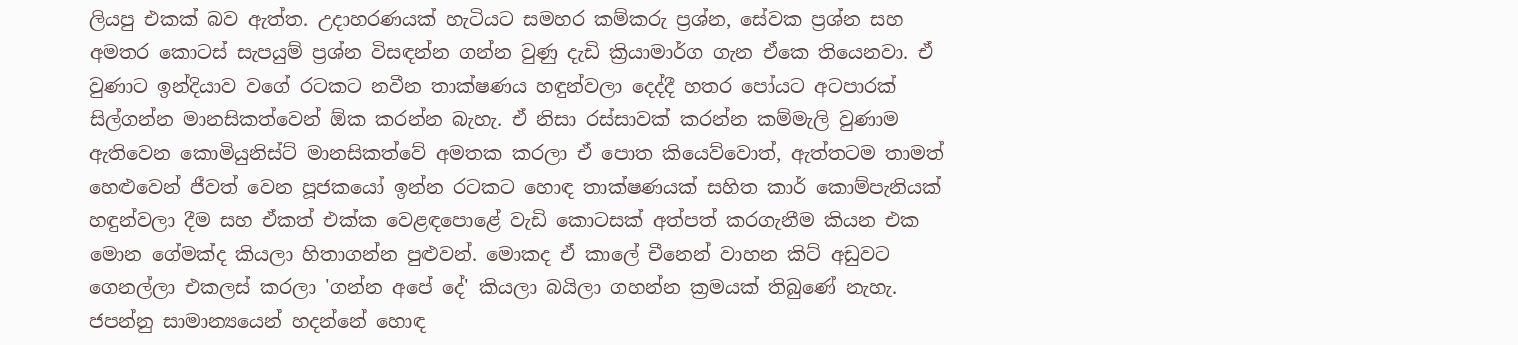ලියපු එකක් බව ඇත්ත. උදාහරණයක් හැටියට සමහර කම්කරු ප්‍රශ්න, සේවක ප්‍රශ්න සහ අමතර කොටස් සැපයුම් ප්‍රශ්න විසඳන්න ගන්න වුණු දැඩි ක්‍රියාමාර්ග ගැන ඒකෙ තියෙනවා. ඒ වුණාට ඉන්දියාව වගේ රටකට නවීන තාක්ෂණය හඳුන්වලා දෙද්දී හතර පෝයට අටපාරක් සිල්ගන්න මානසිකත්වෙන් ඕක කරන්න බැහැ. ඒ නිසා රස්සාවක් කරන්න කම්මැලි වුණාම ඇතිවෙන කොමියුනිස්ට් මානසිකත්වේ අමතක කරලා ඒ පොත කියෙව්වොත්, ඇත්තටම තාමත් හෙළුවෙන් ජීවත් වෙන පූජකයෝ ඉන්න රටකට හොඳ තාක්ෂණයක් සහිත කාර් කොම්පැනියක් හඳුන්වලා දීම සහ ඒකත් එක්ක වෙළඳපොළේ වැඩි කොටසක් අත්පත් කරගැනීම කියන එක මොන ගේමක්ද කියලා හිතාගන්න පුළුවන්. මොකද ඒ කාලේ චීනෙන් වාහන කිට් අඩුවට ගෙනල්ලා එකලස් කරලා 'ගන්න අපේ දේ' කියලා බයිලා ගහන්න ක්‍රමයක් තිබුණේ නැහැ. ජපන්නු සාමාන්‍යයෙන් හදන්නේ හොඳ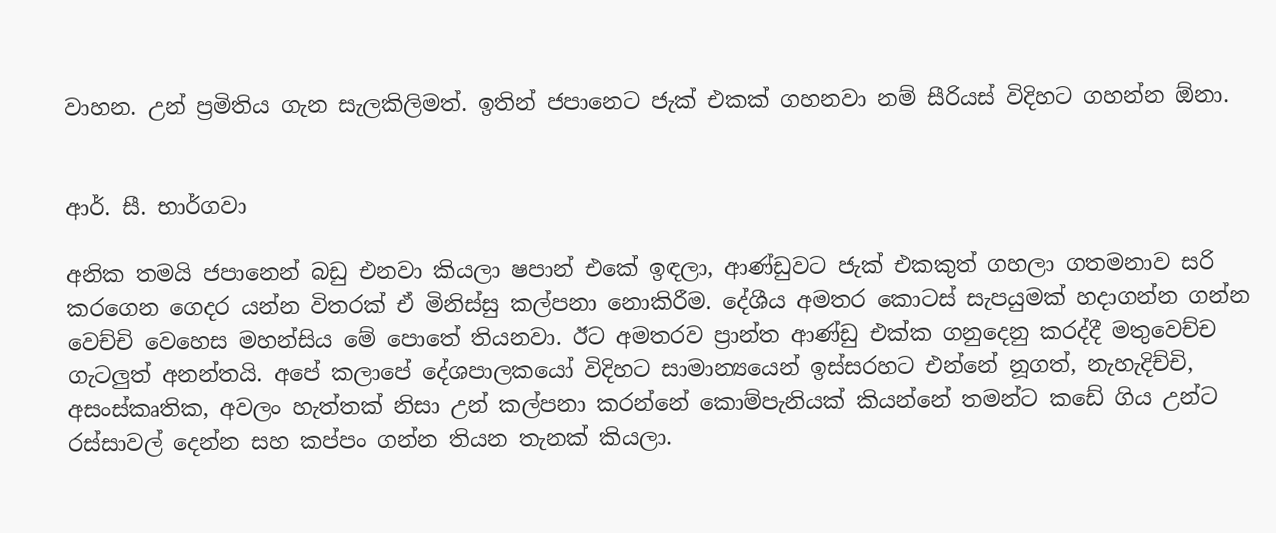වාහන. උන් ප්‍රමිතිය ගැන සැලකිලිමත්. ඉතින් ජපානෙට ජැක් එකක් ගහනවා නම් සීරියස් විදිහට ගහන්න ඕනා.


ආර්. සී. භාර්ගවා

අනික තමයි ජපානෙන් බඩු එනවා කියලා ෂපාන් එකේ ඉඳලා, ආණ්ඩුවට ජැක් එකකුත් ගහලා ගතමනාව සරි කරගෙන ගෙදර යන්න විතරක් ඒ මිනිස්සු කල්පනා නොකිරීම. දේශීය අමතර කොටස් සැපයුමක් හදාගන්න ගන්න වෙච්චි වෙහෙස මහන්සිය මේ පොතේ තියනවා. ඊට අමතරව ප්‍රාන්ත ආණ්ඩු එක්ක ගනුදෙනු කරද්දී මතුවෙච්ච ගැටලුත් අනන්තයි. අපේ කලාපේ දේශපාලකයෝ විදිහට සාමාන්‍යයෙන් ඉස්සරහට එන්නේ නූගත්, නැහැදිච්චි, අසංස්කෘතික, අවලං හැත්තක් නිසා උන් කල්පනා කරන්නේ කොම්පැනියක් කියන්නේ තමන්ට කඩේ ගිය උන්ට රස්සාවල් දෙන්න සහ කප්පං ගන්න තියන තැනක් කියලා.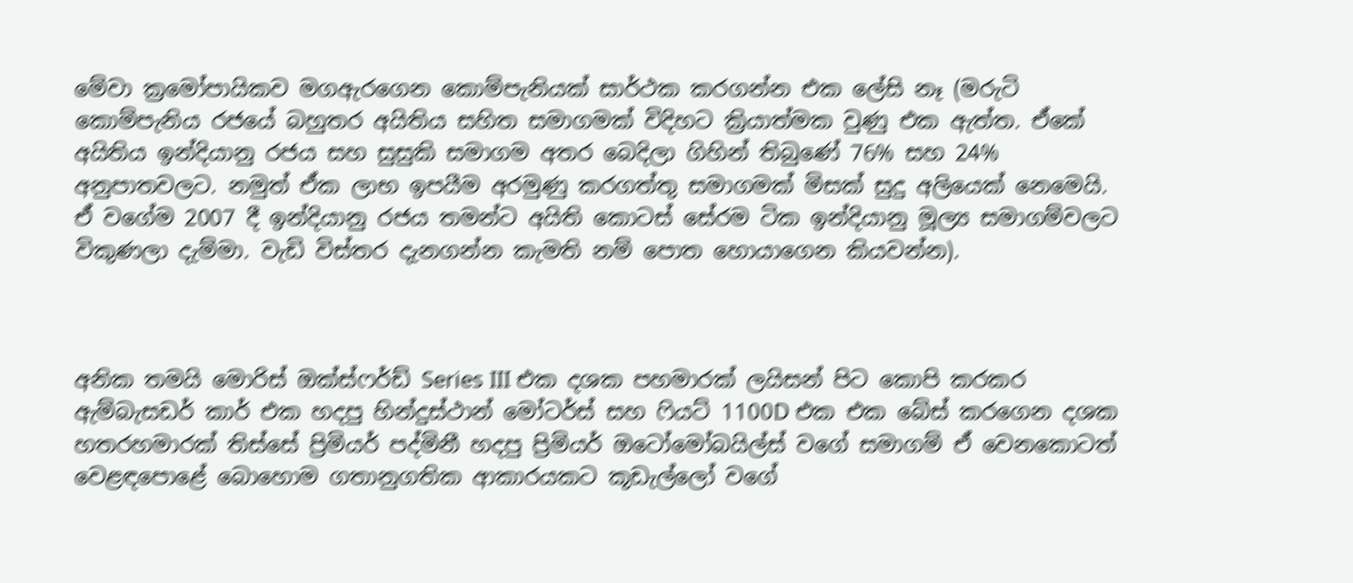මේවා ක්‍රමෝපායිකව මගඇරගෙන කොම්පැනියක් සාර්ථක කරගන්න එක ලේසි නෑ (මරුටි කොම්පැනිය රජයේ බහුතර අයිතිය සහිත සමාගමක් විදිහට ක්‍රියාත්මක වුණු එක ඇත්ත. ඒකේ අයිතිය ඉන්දියානු රජය සහ සුසුකි සමාගම අතර බෙදිලා ගිහින් තිබුණේ 76% සහ 24% අනුපාතවලට. නමුත් ඒක ලාභ ඉපයීම අරමුණු කරගත්තු සමාගමක් මිසක් සුදු අලියෙක් නෙමෙයි. ඒ වගේම 2007 දී ඉන්දියානු රජය තමන්ට අයිති කොටස් සේරම ටික ඉන්දියානු මූල්‍ය සමාගම්වලට විකුණලා දැම්මා. වැඩි විස්තර දැනගන්න කැමති නම් පොත හොයාගෙන කියවන්න).



අනික තමයි මොරිස් ඔක්ස්ෆර්ඩ් Series III එක දශක පහමාරක් ලයිසන් පිට කොපි කරකර ඇම්බැසඩර් කාර් එක හදපු හින්දුස්ථාන් මෝටර්ස් සහ ෆියට් 1100D එක එක බේස් කරගෙන දශක හතරහමාරක් තිස්සේ ප්‍රිමියර් පද්මිනී හදපු ප්‍රිමියර් ඔටෝමෝබයිල්ස් වගේ සමාගම් ඒ වෙනකොටත් වෙළඳපොළේ බොහොම ගතානුගතික ආකාරයකට කූඩැල්ලෝ වගේ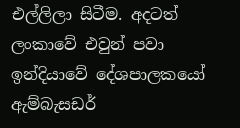එල්ලිලා සිටීම. අදටත් ලංකාවේ එවුන් පවා ඉන්දියාවේ දේශපාලකයෝ ඇම්බැසඩර්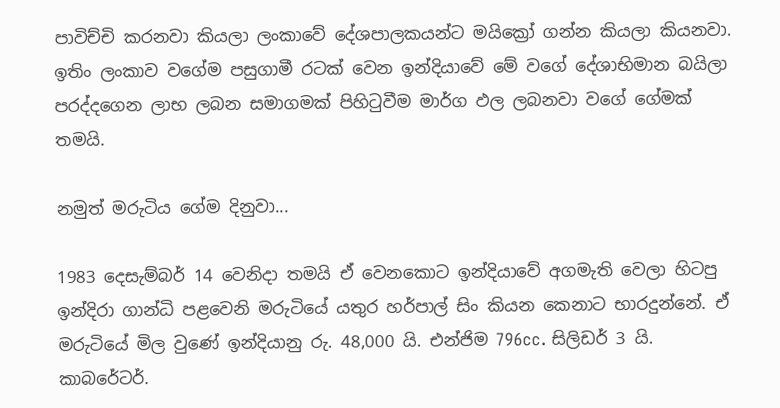පාවිච්චි කරනවා කියලා ලංකාවේ දේශපාලකයන්ට මයික්‍රෝ ගන්න කියලා කියනවා. ඉතිං ලංකාව වගේම පසුගාමී රටක් වෙන ඉන්දියාවේ මේ වගේ දේශාභිමාන බයිලා පරද්දගෙන ලාභ ලබන සමාගමක් පිහිටුවීම මාර්ග ඵල ලබනවා වගේ ගේමක් තමයි.

නමුත් මරුටිය ගේම දිනුවා...

1983 දෙසැම්බර් 14 වෙනිදා තමයි ඒ වෙනකොට ඉන්දියාවේ අගමැති වෙලා හිටපු ඉන්දිරා ගාන්ධි පළවෙනි මරුටියේ යතුර හර්පාල් සිං කියන කෙනාට භාරදුන්නේ. ඒ මරුටියේ මිල වුණේ ඉන්දියානු රු. 48,000 යි. එන්ජිම 796cc. සිලිඩර් 3 යි. කාබරේටර්.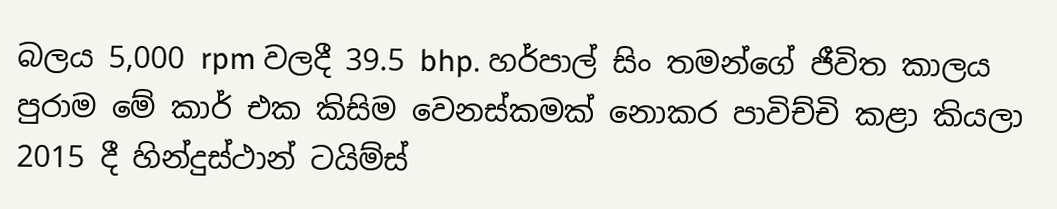බලය 5,000 rpm වලදී 39.5 bhp. හර්පාල් සිං තමන්ගේ ජීවිත කාලය පුරාම මේ කාර් එක කිසිම වෙනස්කමක් නොකර පාවිච්චි කළා කියලා 2015 දී හින්දුස්ථාන් ටයිම්ස්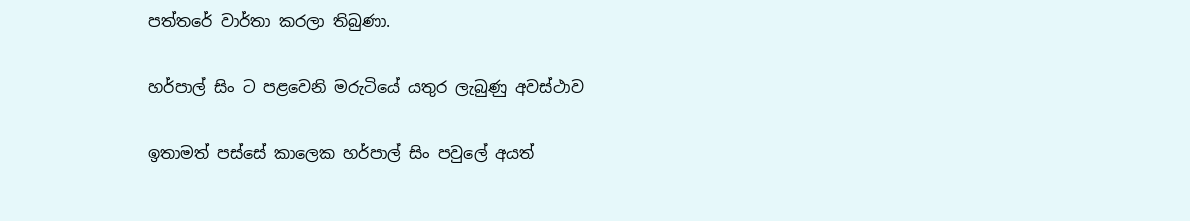පත්තරේ වාර්තා කරලා තිබුණා.

හර්පාල් සිං ට පළවෙනි මරුටියේ යතුර ලැබුණු අවස්ථාව

ඉතාමත් පස්සේ කාලෙක හර්පාල් සිං පවුලේ අයත්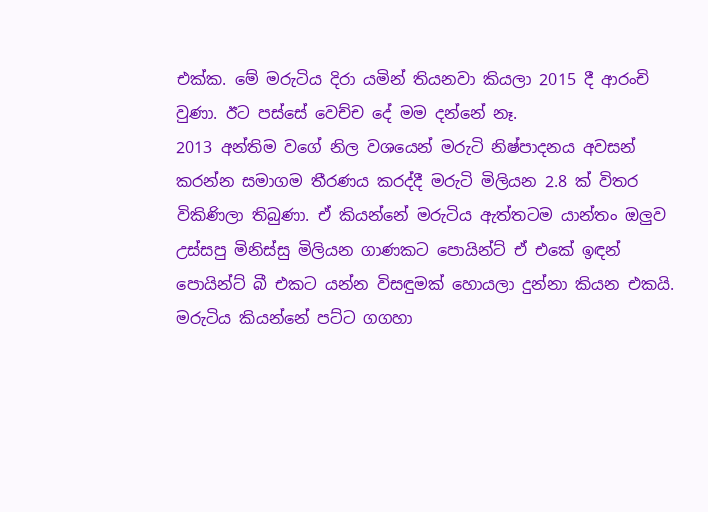එක්ක. මේ මරුටිය දිරා යමින් තියනවා කියලා 2015 දී ආරංචි වුණා. ඊට පස්සේ වෙච්ච දේ මම දන්නේ නෑ.
2013 අන්තිම වගේ නිල වශයෙන් මරුටි නිෂ්පාදනය අවසන් කරන්න සමාගම තීරණය කරද්දී මරුටි මිලියන 2.8 ක් විතර විකිණිලා තිබුණා. ඒ කියන්නේ මරුටිය ඇත්තටම යාන්තං ඔලුව උස්සපු මිනිස්සු මිලියන ගාණකට පොයින්ට් ඒ එකේ ඉඳන් පොයින්ට් බී එකට යන්න විසඳුමක් හොයලා දුන්නා කියන එකයි. මරුටිය කියන්නේ පට්ට ගගහා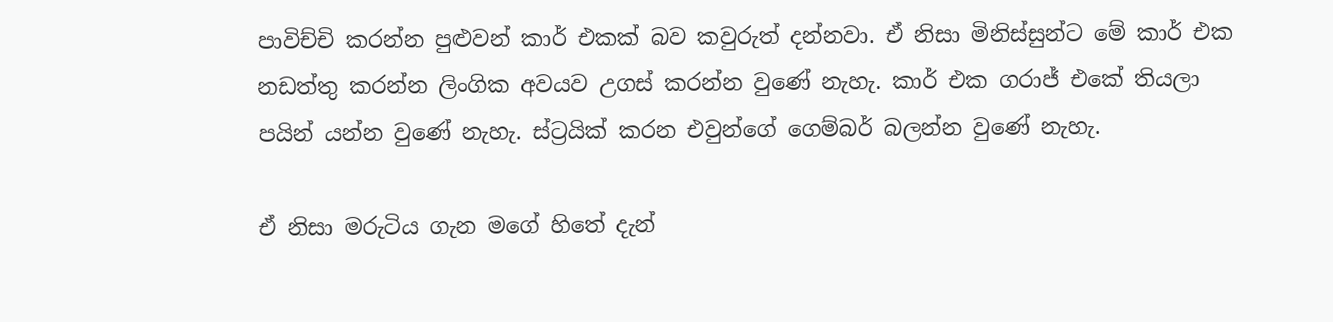පාවිච්චි කරන්න පුළුවන් කාර් එකක් බව කවුරුත් දන්නවා. ඒ නිසා මිනිස්සුන්ට මේ කාර් එක නඩත්තු කරන්න ලිංගික අවයව උගස් කරන්න වුණේ නැහැ. කාර් එක ගරාජ් එකේ තියලා පයින් යන්න වුණේ නැහැ. ස්ට්‍රයික් කරන එවුන්ගේ ගෙම්බර් බලන්න වුණේ නැහැ.

ඒ නිසා මරුටිය ගැන මගේ හිතේ දැන්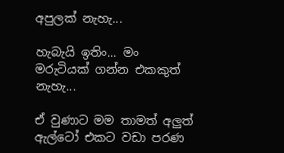අපුලක් නැහැ...

හැබැයි ඉතිං... මං මරුටියක් ගන්න එකකුත් නැහැ...

ඒ වුණාට මම තාමත් අලුත් ඇල්ටෝ එකට වඩා පරණ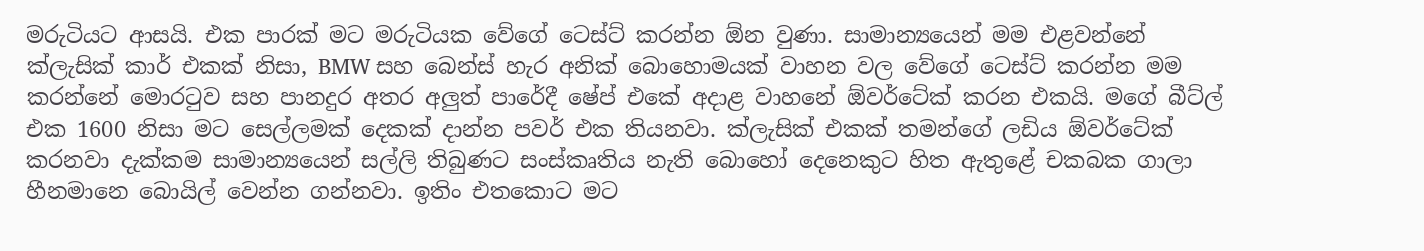මරුටියට ආසයි. එක පාරක් මට මරුටියක වේගේ ටෙස්ට් කරන්න ඕන වුණා. සාමාන්‍යයෙන් මම එළවන්නේ ක්ලැසික් කාර් එකක් නිසා, BMW සහ බෙන්ස් හැර අනික් බොහොමයක් වාහන වල වේගේ ටෙස්ට් කරන්න මම කරන්නේ මොරටුව සහ පානදුර අතර අලුත් පාරේදී ෂේප් එකේ අදාළ වාහනේ ඕවර්ටේක් කරන එකයි. මගේ බීට්ල් එක 1600 නිසා මට සෙල්ලමක් දෙකක් දාන්න පවර් එක තියනවා. ක්ලැසික් එකක් තමන්ගේ ලඩිය ඕවර්ටේක් කරනවා දැක්කම සාමාන්‍යයෙන් සල්ලි තිබුණට සංස්කෘතිය නැති බොහෝ දෙනෙකුට හිත ඇතුළේ චකබක ගාලා හීනමානෙ බොයිල් වෙන්න ගන්නවා. ඉතිං එතකොට මට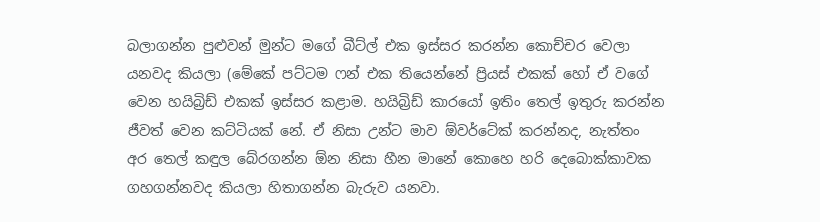බලාගන්න පුළුවන් මුන්ට මගේ බීට්ල් එක ඉස්සර කරන්න කොච්චර වෙලා යනවද කියලා (මේකේ පට්ටම ෆන් එක තියෙන්නේ ප්‍රියස් එකක් හෝ ඒ වගේ  වෙන හයිබ්‍රිඩ් එකක් ඉස්සර කළාම. හයිබ්‍රිඩ් කාරයෝ ඉතිං තෙල් ඉතුරු කරන්න ජීවත් වෙන කට්ටියක් නේ. ඒ නිසා උන්ට මාව ඕවර්ටේක් කරන්නද, නැත්තං අර තෙල් කඳුල බේරගන්න ඕන නිසා හීන මානේ කොහෙ හරි දෙබොක්කාවක ගහගන්නවද කියලා හිතාගන්න බැරුව යනවා.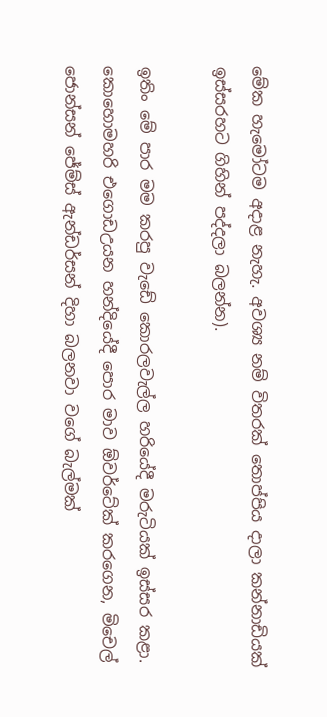මේක හැමෝටම අදාළ නැහැ. අවශ්‍ය නම් විතරක් තොප්පිය දාලා කන්නාඩියක් ඉස්සරහට ගිහින් පද්දලා බලන්න).

ඉතිං මේ පාර මම කරපු වැඩේ කොරලවැල්ල හරියේදී මරුටියක් ඉස්සර කළා. කොහොමහරි එගොඩඋයන හන්දියේදී පොර මාව ඕවර්ටේක් කරගෙන, මිචෙල් ජොන්සන් ජේම්ස් ඇන්ඩර්සන් දිහා බලනවා වගේ බැල්මක්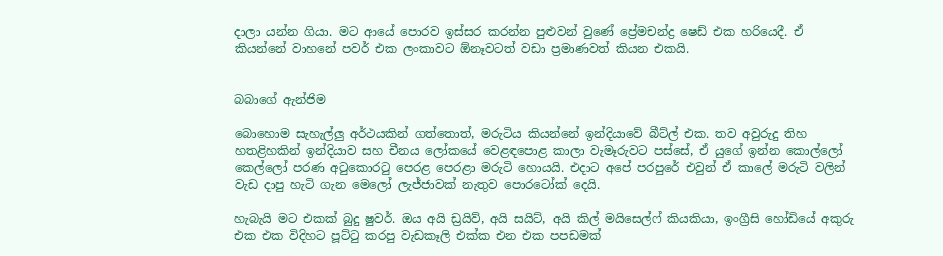දාලා යන්න ගියා. මට ආයේ පොරව ඉස්සර කරන්න පුළුවන් වුණේ ප්‍රේමචන්ද්‍ර ෂෙඩ් එක හරියෙදී. ඒ කියන්නේ වාහනේ පවර් එක ලංකාවට ඕනෑවටත් වඩා ප්‍රමාණවත් කියන එකයි.


බබාගේ ඇන්ජිම

බොහොම සැහැල්ලු අර්ථයකින් ගත්තොත්, මරුටිය කියන්නේ ඉන්දියාවේ බීට්ල් එක. තව අවුරුදු තිහ හතළිහකින් ඉන්දියාව සහ චීනය ලෝකයේ වෙළඳපොළ කාලා වැමෑරුවට පස්සේ, ඒ යුගේ ඉන්න කොල්ලෝ කෙල්ලෝ පරණ අටුකොරටු පෙරළ පෙරළා මරුටි හොයයි. එදාට අපේ පරපුරේ එවුන් ඒ කාලේ මරුටි වලින් වැඩ දාපු හැටි ගැන මෙලෝ ලැජ්ජාවක් නැතුව පොරටෝක් දෙයි.

හැබැයි මට එකක් බුදු ෂුවර්. ඔය අයි ඩ්‍රයිව්, අයි සයිට්, අයි කිල් මයිසෙල්ෆ් කියකියා, ඉංග්‍රීසි හෝඩියේ අකුරු එක එක විදිහට පූට්ටු කරපු වැඩකෑලි එක්ක එන එක පපඩමක්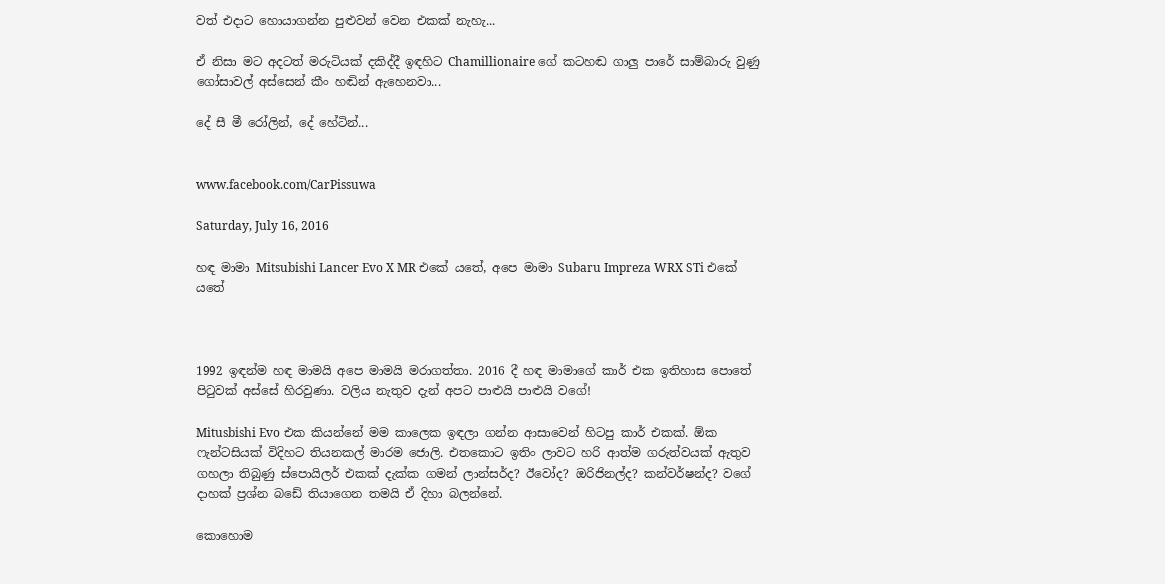වත් එදාට හොයාගන්න පුළුවන් වෙන එකක් නැහැ...

ඒ නිසා මට අදටත් මරුටියක් දකිද්දී ඉඳහිට Chamillionaire ගේ කටහඬ ගාලු පාරේ සාම්බාරු වුණු ගෝසාවල් අස්සෙන් කීං හඬින් ඇහෙනවා...

දේ සී මී රෝලින්, දේ හේටින්...


www.facebook.com/CarPissuwa

Saturday, July 16, 2016

හඳ මාමා Mitsubishi Lancer Evo X MR එකේ යතේ, අපෙ මාමා Subaru Impreza WRX STi එකේ යතේ



1992 ඉඳන්ම හඳ මාමයි අපෙ මාමයි මරාගත්තා. 2016 දී හඳ මාමාගේ කාර් එක ඉතිහාස පොතේ පිටුවක් අස්සේ හිරවුණා. වලිය නැතුව දැන් අපට පාළුයි පාළුයි වගේ!

Mitusbishi Evo එක කියන්නේ මම කාලෙක ඉඳලා ගන්න ආසාවෙන් හිටපු කාර් එකක්. ඕක ෆැන්ටසියක් විදිහට තියනකල් මාරම ජොලි. එතකොට ඉතිං ලාවට හරි ආත්ම ගරුත්වයක් ඇතුව ගහලා තිබුණු ස්පොයිලර් එකක් දැක්ක ගමන් ලාන්සර්ද? ඊවෝද? ඔරිජිනල්ද? කන්වර්ෂන්ද? වගේ දාහක් ප්‍රශ්න බඩේ තියාගෙන තමයි ඒ දිහා බලන්නේ.

කොහොම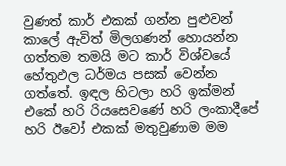වුණත් කාර් එකක් ගන්න පුළුවන් කාලේ ඇවිත් මිලගණන් හොයන්න ගත්තම තමයි මට කාර් විශ්වයේ හේතුඵල ධර්මය පසක් වෙන්න ගත්තේ. ඉඳල හිටලා හරි ඉක්මන් එකේ හරි රියසෙවණේ හරි ලංකාදීපේ හරි ඊවෝ එකක් මතුවුණාම මම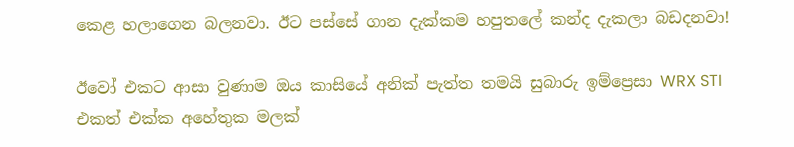කෙළ හලාගෙන බලනවා. ඊට පස්සේ ගාන දැක්කම හපුතලේ කන්ද දැකලා බඩදනවා!

ඊවෝ එකට ආසා වුණාම ඔය කාසියේ අනික් පැත්ත තමයි සුබාරු ඉම්ප්‍රෙසා WRX STI එකත් එක්ක අහේතුක මලක්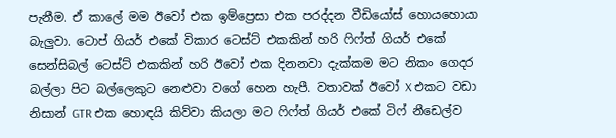පැනීම. ඒ කාලේ මම ඊවෝ එක ඉම්ප්‍රෙසා එක පරද්දන වීඩියෝස් හොයහොයා බැලුවා. ටොප් ගියර් එකේ විකාර ටෙස්ට් එකකින් හරි ෆිෆ්ත් ගියර් එකේ සෙන්සිබල් ටෙස්ට් එකකින් හරි ඊවෝ එක දිනනවා දැක්කම මට නිකං ගෙදර බල්ලා පිට බල්ලෙකුට නෙළුවා වගේ හෙන හැපී. වතාවක් ඊවෝ X එකට වඩා නිසාන් GTR එක හොඳයි කිව්වා කියලා මට ෆිෆ්ත් ගියර් එකේ ටිෆ් නීඩෙල්ව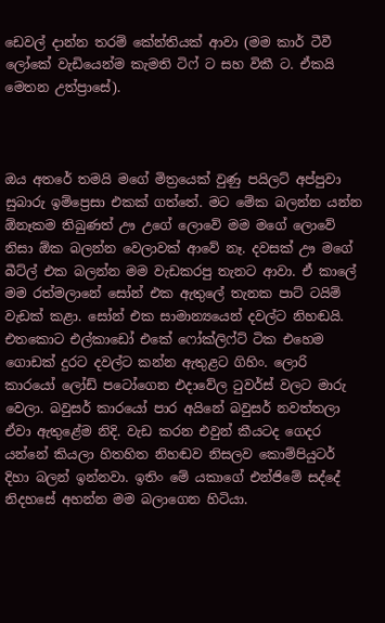ඩෙවල් දාන්න තරම් කේන්තියක් ආවා (මම කාර් ටීවී ලෝකේ වැඩියෙන්ම කැමති ටිෆ් ට සහ විකී ට. ඒකයි මෙතන උත්ප්‍රාසේ).



ඔය අතරේ තමයි මගේ මිත්‍රයෙක් වුණු පයිලට් අප්පුවා සුබාරු ඉම්ප්‍රෙසා එකක් ගත්තේ. මට මේක බලන්න යන්න ඕනෑකම තිබුණත් ඌ උගේ ලොවේ මම මගේ ලොවේ නිසා ඕක බලන්න වෙලාවක් ආවේ නෑ. දවසක් ඌ මගේ බීට්ල් එක බලන්න මම වැඩකරපු තැනට ආවා. ඒ කාලේ මම රත්මලානේ සෝන් එක ඇතුලේ තැනක පාට් ටයිම් වැඩක් කළා. සෝන් එක සාමාන්‍යයෙන් දවල්ට නිහඬයි. එතකොට එල්කාඩෝ එකේ ෆෝක්ලිෆ්ට් ටික එහෙම ගොඩක් දුරට දවල්ට කන්න ඇතුළට ගිහිං. ලොරි කාරයෝ ලෝඩ් පටෝගෙන එදාවේල ටුවර්ස් වලට මාරු වෙලා. බවුසර් කාරයෝ පාර අයිනේ බවුසර් නවත්තලා ඒවා ඇතුළේම නිදි. වැඩ කරන එවුන් කීයටද ගෙදර යන්නේ කියලා හිතහිත නිහඬව නිසලව කොම්පියුටර් දිහා බලන් ඉන්නවා. ඉතිං මේ යකාගේ එන්ජිමේ සද්දේ නිදහසේ අහන්න මම බලාගෙන හිටියා.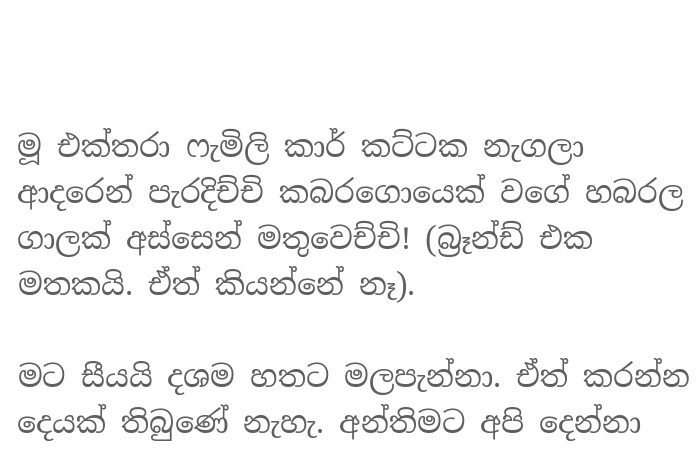මූ එක්තරා ෆැමිලි කාර් කට්ටක නැගලා ආදරෙන් පැරදිච්චි කබරගොයෙක් වගේ හබරල ගාලක් අස්සෙන් මතුවෙච්චි! (බ්‍රෑන්ඩ් එක මතකයි. ඒත් කියන්නේ නෑ).

මට සීයයි දශම හතට මලපැන්නා. ඒත් කරන්න දෙයක් තිබුණේ නැහැ. අන්තිමට අපි දෙන්නා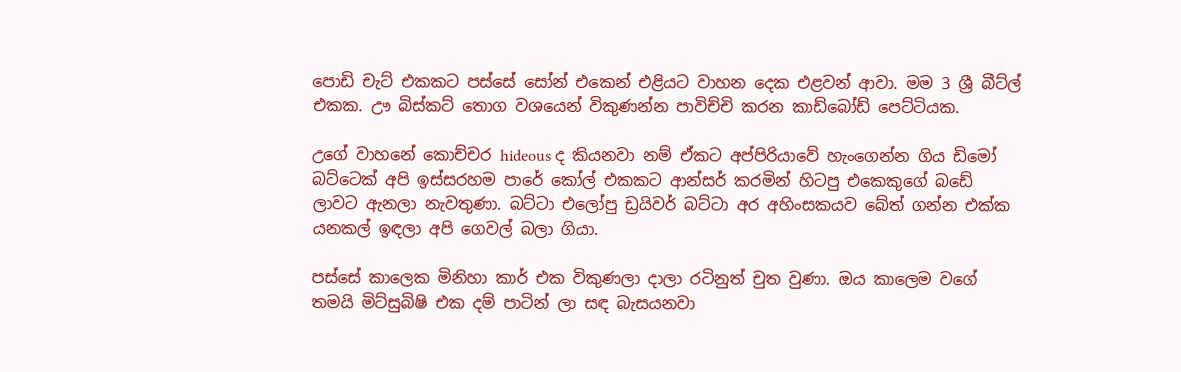පොඩි චැට් එකකට පස්සේ සෝන් එකෙන් එළියට වාහන දෙක එළවන් ආවා. මම 3 ශ්‍රී බීට්ල් එකක. ඌ බිස්කට් තොග වශයෙන් විකුණන්න පාවිච්චි කරන කාඩ්බෝඩ් පෙට්ටියක.

උගේ වාහනේ කොච්චර hideous ද කියනවා නම් ඒකට අප්පිරියාවේ හැංගෙන්න ගිය ඩිමෝ බට්ටෙක් අපි ඉස්සරහම පාරේ කෝල් එකකට ආන්සර් කරමින් හිටපු එකෙකුගේ බඩේ ලාවට ඇනලා නැවතුණා. බට්ටා එලෝපු ඩ්‍රයිවර් බට්ටා අර අහිංසකයව බේත් ගන්න එක්ක යනකල් ඉඳලා අපි ගෙවල් බලා ගියා.

පස්සේ කාලෙක මිනිහා කාර් එක විකුණලා දාලා රටිනුත් චුත වුණා. ඔය කාලෙම වගේ තමයි මිට්සුබිෂි එක දම් පාටින් ලා සඳ බැසයනවා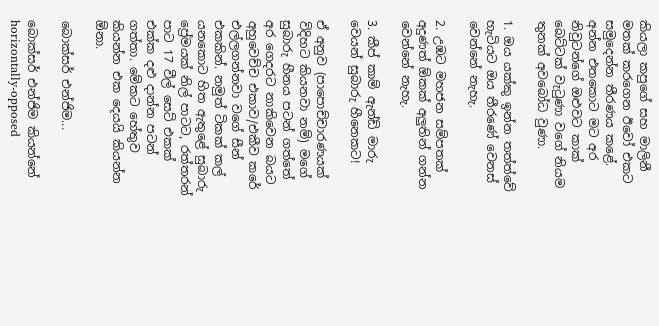කියලා කපුගේ සහ මාලිනී මතක් කරගෙන ඊවෝ එකට සමුදෙන්න තීරණය කළේ. අන්න එතකොට මට අර නිවුටන්ගේ ඔළුවට කාක් බෙට්ටක් වැටුණා වගේ නියම තුනක් අවබෝධ වුණා.

1. ඔය යක්කු ඉන්න තත්ත්වේ හැටියට ඔය තීරණේ වෙනස් වෙන්නේ නැහැ.

2. උඹට මහජන සම්පතක් අදුණත් ඕකක් අලුතින් ගන්න වෙන්නේ නැහැ.

3. කීප් කාම් ඇන්ඩ් මාරු වෙයන් සුබාරු හීනෙකට!

ඒ අනුව (පාපොච්චාරණයක් විදිහට කියනවා නම්) මගේ සුබාරු හීනය පටන් ගත්තේ අර ගෙදරට නාකිවෙන බයට අහුවෙච්ච එකාව/එකීව කරේ එල්ලගන්නවා වගේ සීන් එකකින්. නමුත් ටිකක් කල් යනකොට හිත ඇතුළේ සුබාරු ප්‍රේමයක් නිල් පාටට, රත්තරන් පාට 17 වීල් සෙට් එකක් එක්ක දළු දාන්න පටන් ගත්තා. මේකට හේතුව කියන්න එක දෙයයි කියන්න ඕනා.

බොක්සර් එන්ජිම...

බොක්සර් එන්ජිම කියන්නේ horizontally-opposed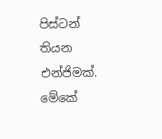පිස්ටන් තියන එන්ජිමක්. මේකේ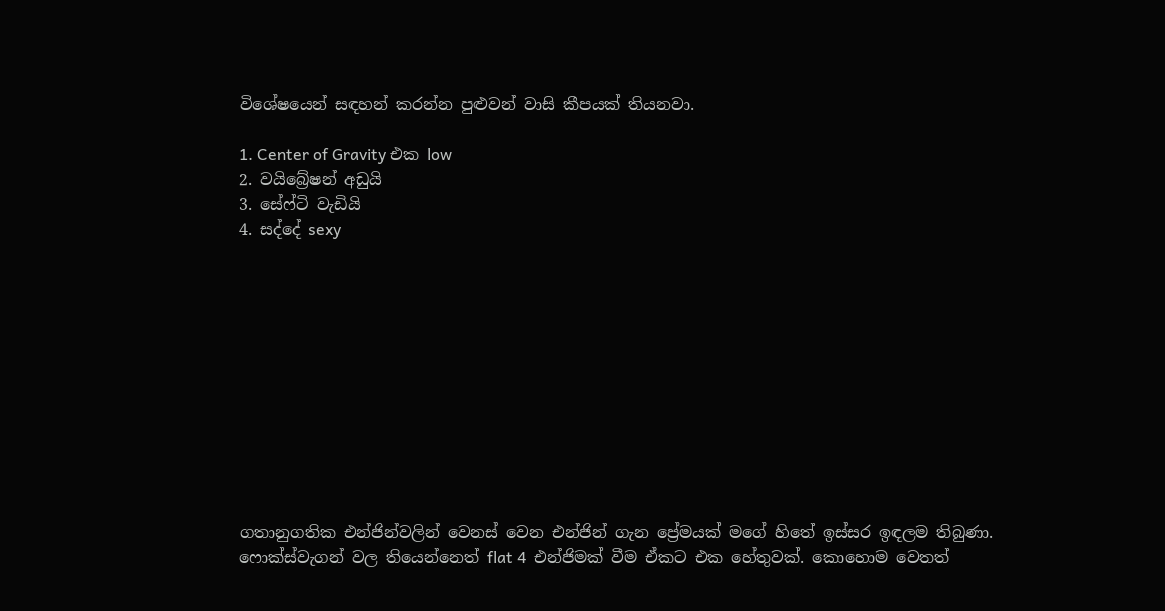විශේෂයෙන් සඳහන් කරන්න පුළුවන් වාසි කීපයක් තියනවා.

1. Center of Gravity එක low
2. වයිබ්‍රේෂන් අඩුයි
3. සේෆ්ටි වැඩියි
4. සද්දේ sexy











ගතානුගතික එන්ජින්වලින් වෙනස් වෙන එන්ජින් ගැන ප්‍රේමයක් මගේ හිතේ ඉස්සර ඉඳලම තිබුණා. ෆොක්ස්වැගන් වල තියෙන්නෙත් flat 4  එන්ජිමක් වීම ඒකට එක හේතුවක්. කොහොම වෙතත්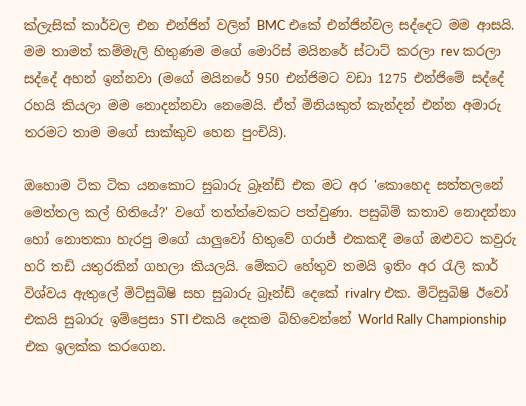ක්ලැසික් කාර්වල එන එන්ජින් වලින් BMC එකේ එන්ජින්වල සද්දෙට මම ආසයි. මම තාමත් කම්මැලි හිතුණම මගේ මොරිස් මයිනරේ ස්ටාට් කරලා rev කරලා සද්දේ අහන් ඉන්නවා (මගේ මයිනරේ 950 එන්ජිමට වඩා 1275 එන්ජිමේ සද්දේ රහයි කියලා මම නොදන්නවා නෙමෙයි. ඒත් මිනියකුත් කැන්දන් එන්න අමාරු තරමට තාම මගේ සාක්කුව හෙන පුංචියි).

ඔහොම ටික ටික යනකොට සුබාරු බ්‍රෑන්ඩ් එක මට අර 'කොහෙද සත්තලනේ මෙත්තල කල් හිතියේ?' වගේ තත්ත්වෙකට පත්වුණා. පසුබිම් කතාව නොදන්නා හෝ නොතකා හැරපු මගේ යාලුවෝ හිතුවේ ගරාජ් එකකදී මගේ ඔළුවට කවුරු හරි තඩි යතුරකින් ගහලා කියලයි. මේකට හේතුව තමයි ඉතිං අර රැලි කාර් විශ්වය ඇතුලේ මිට්සුබිෂි සහ සුබාරු බ්‍රෑන්ඩ් දෙකේ rivalry එක. මිට්සුබිෂි ඊවෝ එකයි සුබාරු ඉම්ප්‍රෙසා STI එකයි දෙකම බිහිවෙන්නේ World Rally Championship එක ඉලක්ක කරගෙන.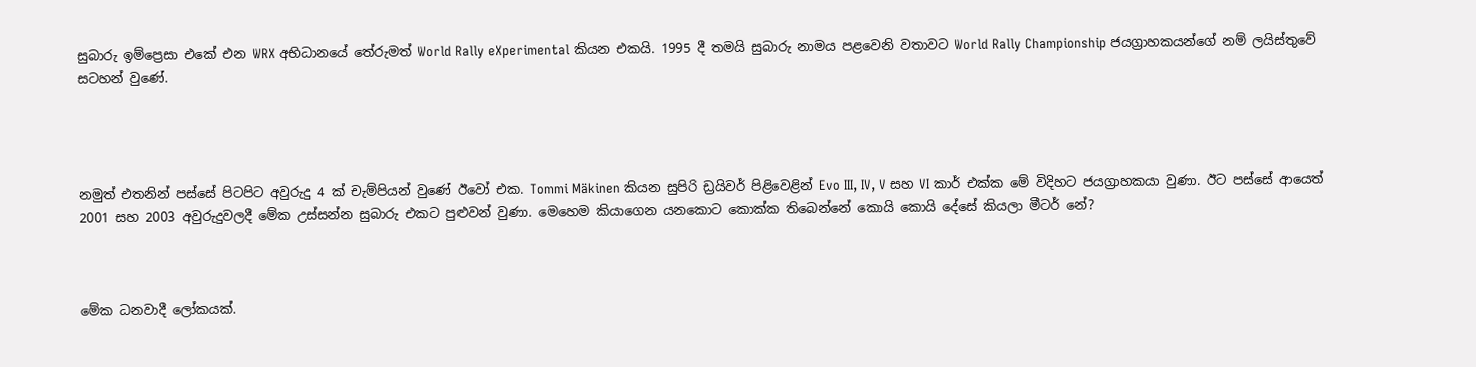සුබාරු ඉම්ප්‍රෙසා එකේ එන WRX අභිධානයේ තේරුමත් World Rally eXperimental කියන එකයි. 1995 දී තමයි සුබාරු නාමය පළවෙනි වතාවට World Rally Championship ජයග්‍රාහකයන්ගේ නම් ලයිස්තුවේ සටහන් වුණේ.




නමුත් එතනින් පස්සේ පිටපිට අවුරුදු 4 ක් චැම්පියන් වුණේ ඊවෝ එක. Tommi Mäkinen කියන සුපිරි ඩ්‍රයිවර් පිළිවෙළින් Evo III, IV, V සහ VI කාර් එක්ක මේ විදිහට ජයග්‍රාහකයා වුණා. ඊට පස්සේ ආයෙත් 2001 සහ 2003 අවුරුදුවලදී මේක උස්සන්න සුබාරු එකට පුළුවන් වුණා. මෙහෙම කියාගෙන යනකොට කොක්ක තිබෙන්නේ කොයි කොයි දේසේ කියලා මීටර් නේ?



මේක ධනවාදී ලෝකයක්.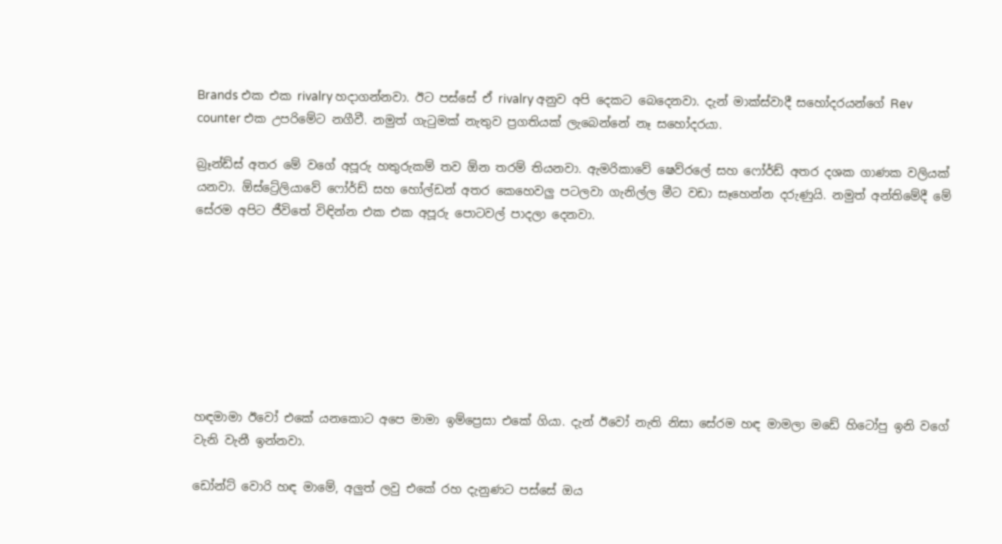Brands එක එක rivalry හදාගන්නවා. ඊට පස්සේ ඒ rivalry අනුව අපි දෙකට බෙදෙනවා. දැන් මාක්ස්වාදී සහෝදරයන්ගේ Rev counter එක උපරිමේට නගීවී. නමුත් ගැටුමක් නැතුව ප්‍රගතියක් ලැබෙන්නේ නෑ සහෝදරයා.

බ්‍රෑන්ඩ්ස් අතර මේ වගේ අපූරු හතුරුකම් තව ඕන තරම් තියනවා. ඇමරිකාවේ ෂෙව්රලේ සහ ෆෝර්ඩ් අතර දශක ගාණක වලියක් යනවා. ඕස්ට්‍රේලියාවේ ෆෝර්ඩ් සහ හෝල්ඩන් අතර කෙහෙවලු පටලවා ගැනිල්ල මීට වඩා සෑහෙන්න දරුණුයි. නමුත් අන්තිමේදී මේ සේරම අපිට ජීවිතේ විඳින්න එක එක අපූරු පොටවල් පාදලා දෙනවා.








හඳමාමා ඊවෝ එකේ යනකොට අපෙ මාමා ඉම්ප්‍රෙසා එකේ ගියා. දැන් ඊවෝ නැති නිසා සේරම හඳ මාමලා මඩේ හිටෝපු ඉනි වගේ වැනි වැනී ඉන්නවා.

ඩෝන්ට් වොරි හඳ මාමේ, අලුත් ලවු එකේ රහ දැනුණට පස්සේ ඔය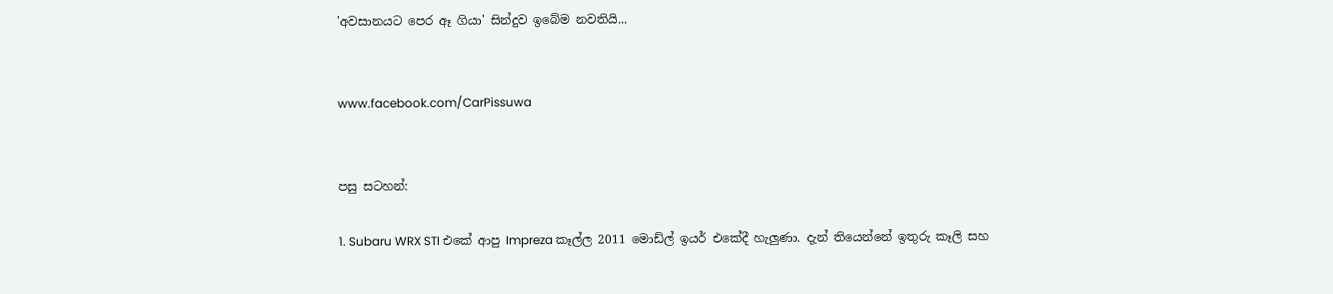'අවසානයට පෙර ඈ ගියා' සින්දුව ඉබේම නවතියි...


www.facebook.com/CarPissuwa


පසු සටහන්:

1. Subaru WRX STI එකේ ආපු Impreza කෑල්ල 2011 මොඩ්ල් ඉයර් එකේදී හැලුණා. දැන් තියෙන්නේ ඉතුරු කෑලි සහ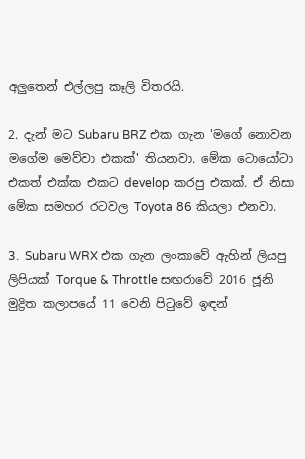අලුතෙන් එල්ලපු කෑලි විතරයි.

2. දැන් මට Subaru BRZ එක ගැන 'මගේ නොවන මගේම මෙව්වා එකක්' තියනවා. මේක ටොයෝටා එකත් එක්ක එකට develop කරපු එකක්. ඒ නිසා මේක සමහර රටවල Toyota 86 කියලා එනවා.

3.  Subaru WRX එක ගැන ලංකාවේ ඇහින් ලියපු ලිපියක් Torque & Throttle සඟරාවේ 2016 ජූනි මුද්‍රිත කලාපයේ 11 වෙනි පිටුවේ ඉඳන්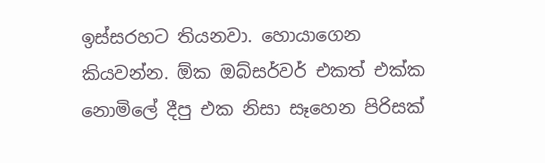ඉස්සරහට තියනවා. හොයාගෙන කියවන්න. ඕක ඔබ්සර්වර් එකත් එක්ක නොමිලේ දීපු එක නිසා සෑහෙන පිරිසක්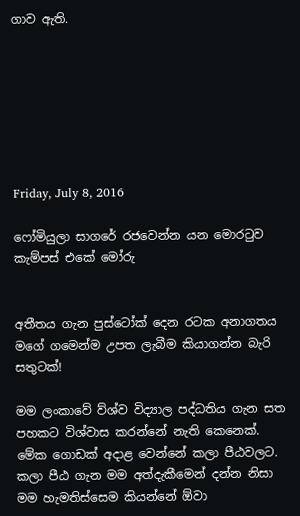ගාව ඇති.







Friday, July 8, 2016

ෆෝමියුලා සාගරේ රජවෙන්න යන මොරටුව කැම්පස් එකේ මෝරු


අතීතය ගැන පුස්ටෝක් දෙන රටක අනාගතය මගේ ගමෙන්ම උපත ලැබීම කියාගන්න බැරි සතුටක්!

මම ලංකාවේ ව්ශ්ව විද්‍යාල පද්ධතිය ගැන සත පහකට විශ්වාස කරන්නේ නැති කෙනෙක්. මේක ගොඩක් අදාළ වෙන්නේ කලා පීඨවලට. කලා පීඨ ගැන මම අත්දැකීමෙන් දන්න නිසා මම හැමතිස්සෙම කියන්නේ ඕවා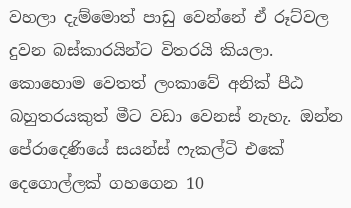වහලා දැම්මොත් පාඩු වෙන්නේ ඒ රූට්වල දුවන බස්කාරයින්ට විතරයි කියලා. කොහොම වෙතත් ලංකාවේ අනික් පීඨ බහුතරයකුත් මීට වඩා වෙනස් නැහැ. ඔන්න පේරාදෙණියේ සයන්ස් ෆැකල්ටි එකේ දෙගොල්ලක් ගහගෙන 10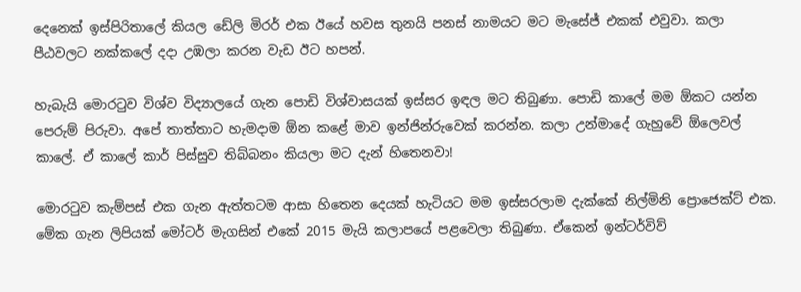දෙනෙක් ඉස්පිරිතාලේ කියල ඩේලි මිරර් එක ඊයේ හවස තුනයි පනස් නාමයට මට මැසේජ් එකක් එවුවා. කලා පීඨවලට නක්කලේ දදා උඹලා කරන වැඩ ඊට හපන්.

හැබැයි මොරටුව විශ්ව විද්‍යාලයේ ගැන පොඩි විශ්වාසයක් ඉස්සර ඉඳල මට තිබුණා. පොඩි කාලේ මම ඕකට යන්න පෙරුම් පිරුවා. අපේ තාත්තාට හැමදාම ඕන කළේ මාව ඉන්ජින්රුවෙක් කරන්න. කලා උන්මාදේ ගැහුවේ ඕලෙවල් කාලේ. ඒ කාලේ කාර් පිස්සුව තිබ්බනං කියලා මට දැන් හිතෙනවා!

මොරටුව කැම්පස් එක ගැන ඇත්තටම ආසා හිතෙන දෙයක් හැටියට මම ඉස්සරලාම දැක්කේ නිල්මිනි ප්‍රොජෙක්ට් එක. මේක ගැන ලිපියක් මෝටර් මැගසින් එකේ 2015 මැයි කලාපයේ පළවෙලා තිබුණා. ඒකෙන් ඉන්ටර්විව්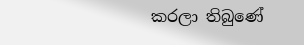කරලා තිබුණේ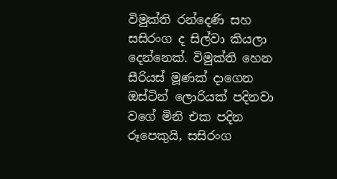විමුක්ති රන්දෙණි සහ සසිරංග ද සිල්වා කියලා දෙන්නෙක්. විමුක්ති හෙන සීරියස් මූණක් දාගෙන ඔස්ටින් ලොරියක් පදිනවා වගේ මිනි එක පදින රූපෙකුයි, සසිරංග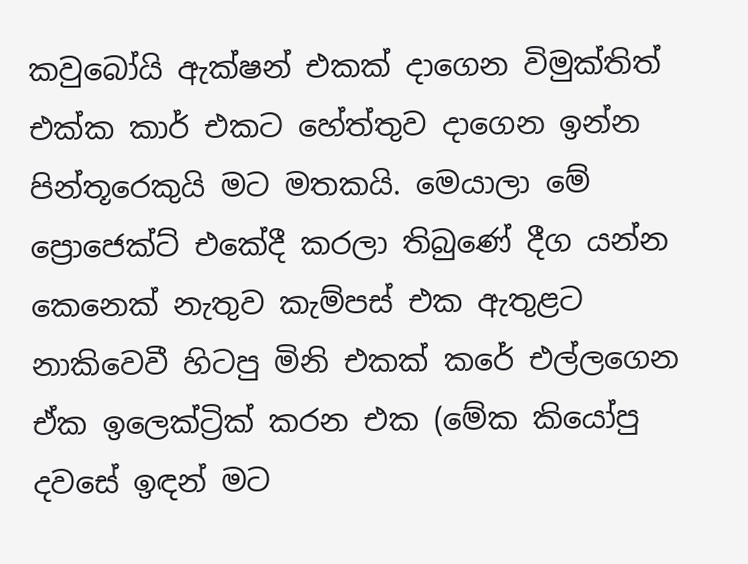කවුබෝයි ඇක්ෂන් එකක් දාගෙන විමුක්තිත් එක්ක කාර් එකට හේත්තුව දාගෙන ඉන්න පින්තූරෙකුයි මට මතකයි. මෙයාලා මේ ප්‍රොජෙක්ට් එකේදී කරලා තිබුණේ දීග යන්න කෙනෙක් නැතුව කැම්පස් එක ඇතුළට නාකිවෙවී හිටපු මිනි එකක් කරේ එල්ලගෙන ඒක ඉලෙක්ට්‍රික් කරන එක (මේක කියෝපු දවසේ ඉඳන් මට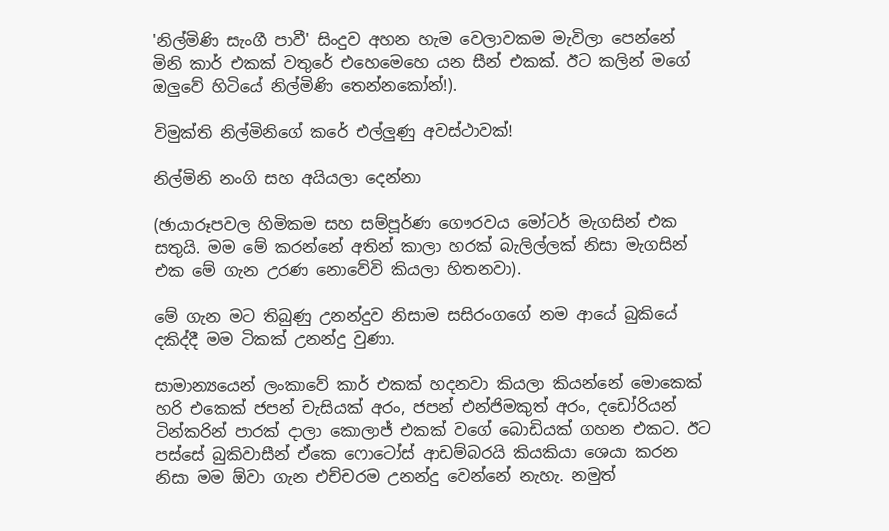'නිල්මිණි සැංගී පාවී' සිංදුව අහන හැම වෙලාවකම මැවිලා පෙන්නේ මිනි කාර් එකක් වතුරේ එහෙමෙහෙ යන සීන් එකක්. ඊට කලින් මගේ ඔලුවේ හිටියේ නිල්මිණි තෙන්නකෝන්!).

විමුක්ති නිල්මිනිගේ කරේ එල්ලුණු අවස්ථාවක්!

නිල්මිනි නංගි සහ අයියලා දෙන්නා

(ඡායාරූපවල හිමිකම සහ සම්පූර්ණ ගෞරවය මෝටර් මැගසින් එක සතුයි. මම මේ කරන්නේ අතින් කාලා හරක් බැලිල්ලක් නිසා මැගසින් එක මේ ගැන උරණ නොවේවි කියලා හිතනවා).

මේ ගැන මට තිබුණු උනන්දුව නිසාම සසිරංගගේ නම ආයේ බුකියේ දකිද්දී මම ටිකක් උනන්දු වුණා.

සාමාන්‍යයෙන් ලංකාවේ කාර් එකක් හදනවා කියලා කියන්නේ මොකෙක් හරි එකෙක් ජපන් චැසියක් අරං, ජපන් එන්ජිමකුත් අරං, දඩෝරියන් ටින්කරින් පාරක් දාලා කොලාජ් එකක් වගේ බොඩියක් ගහන එකට. ඊට පස්සේ බුකිවාසීන් ඒකෙ ෆොටෝස් ආඩම්බරයි කියකියා ශෙයා කරන නිසා මම ඕවා ගැන එච්චරම උනන්දු වෙන්නේ නැහැ. නමුත්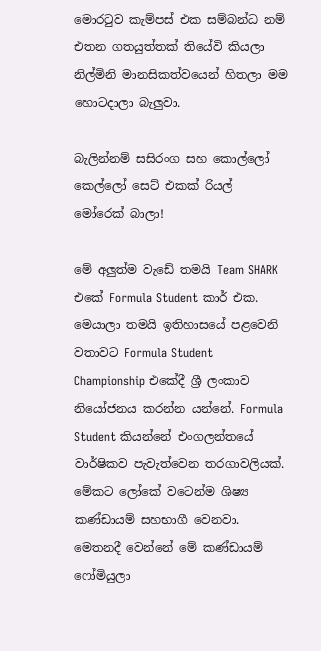මොරටුව කැම්පස් එක සම්බන්ධ නම් එතන ගතයුත්තක් තියේවි කියලා නිල්මිනි මානසිකත්වයෙන් හිතලා මම හොටදාලා බැලුවා.

බැලින්නම් සසිරංග සහ කොල්ලෝ කෙල්ලෝ සෙට් එකක් රියල් මෝරෙක් බාලා!

මේ අලුත්ම වැඩේ තමයි Team SHARK එකේ Formula Student කාර් එක. මෙයාලා තමයි ඉතිහාසයේ පළවෙනි වතාවට Formula Student Championship එකේදී ශ්‍රී ලංකාව නියෝජනය කරන්න යන්නේ. Formula Student කියන්නේ එංගලන්තයේ වාර්ෂිකව පැවැත්වෙන තරගාවලියක්. මේකට ලෝකේ වටෙන්ම ශිෂ්‍ය කණ්ඩායම් සහභාගී වෙනවා. මෙතනදී වෙන්නේ මේ කණ්ඩායම් ෆෝමියුලා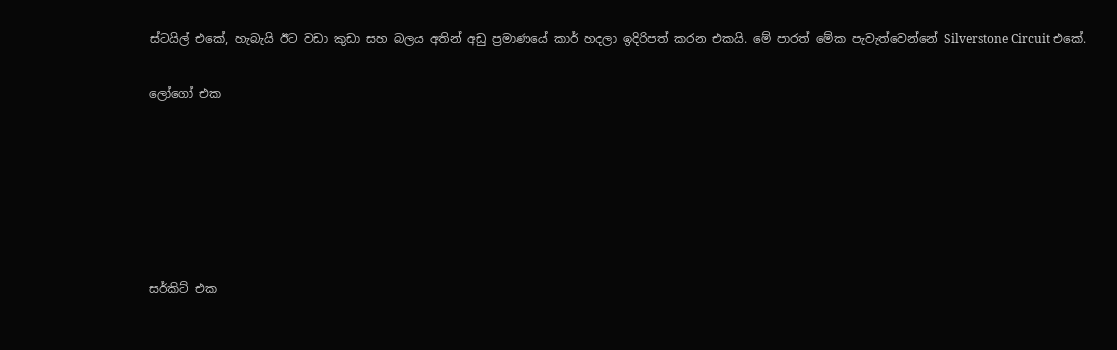ස්ටයිල් එකේ, හැබැයි ඊට වඩා කුඩා සහ බලය අතින් අඩු ප්‍රමාණයේ කාර් හදලා ඉදිරිපත් කරන එකයි. මේ පාරත් මේක පැවැත්වෙන්නේ Silverstone Circuit එකේ.

ලෝගෝ එක






සර්කිට් එක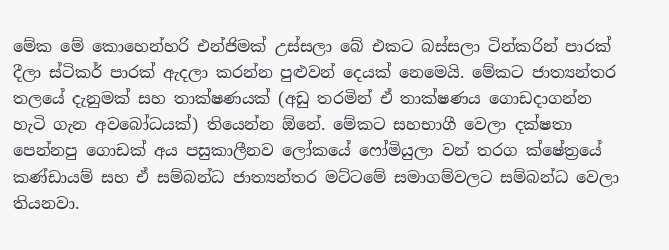මේක මේ කොහෙන්හරි එන්ජිමක් උස්සලා බේ එකට බස්සලා ටින්කරින් පාරක් දීලා ස්ටිකර් පාරක් ඇදලා කරන්න පුළුවන් දෙයක් නෙමෙයි. මේකට ජාත්‍යන්තර තලයේ දැනුමක් සහ තාක්ෂණයක් (අඩු තරමින් ඒ තාක්ෂණය ගොඩදාගන්න හැටි ගැන අවබෝධයක්) තියෙන්න ඕනේ. මේකට සහභාගී වෙලා දක්ෂතා පෙන්නපු ගොඩක් අය පසුකාලීනව ලෝකයේ ෆෝමියුලා වන් තරග ක්ෂේත්‍රයේ කණ්ඩායම් සහ ඒ සම්බන්ධ ජාත්‍යන්තර මට්ටමේ සමාගම්වලට සම්බන්ධ වෙලා තියනවා.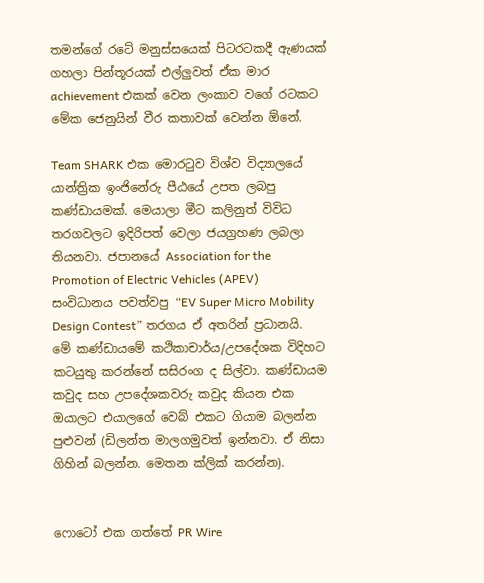තමන්ගේ රටේ මනුස්සයෙක් පිටරටකදී ඇණයක් ගහලා පින්තූරයක් එල්ලුවත් ඒක මාර achievement එකක් වෙන ලංකාව වගේ රටකට මේක ජෙනුයින් වීර කතාවක් වෙන්න ඕනේ.

Team SHARK එක මොරටුව විශ්ව විද්‍යාලයේ යාන්ත්‍රික ඉංජිනේරු පීඨයේ උපත ලබපු කණ්ඩායමක්. මෙයාලා මීට කලිනුත් විවිධ තරගවලට ඉදිරිපත් වෙලා ජයග්‍රහණ ලබලා තියනවා. ජපානයේ Association for the Promotion of Electric Vehicles (APEV) සංවිධානය පවත්වපු “EV Super Micro Mobility Design Contest” තරගය ඒ අතරින් ප්‍රධානයි. මේ කණ්ඩායමේ කථිකාචාර්ය/උපදේශක විදිහට කටයුතු කරන්නේ සසිරංග ද සිල්වා. කණ්ඩායම කවුද සහ උපදේශකවරු කවුද කියන එක ඔයාලට එයාලගේ වෙබ් එකට ගියාම බලන්න පුළුවන් (ඩිලන්ත මාලගමුවත් ඉන්නවා. ඒ නිසා ගිහින් බලන්න. මෙතන ක්ලික් කරන්න).


ෆොටෝ එක ගත්තේ PR Wire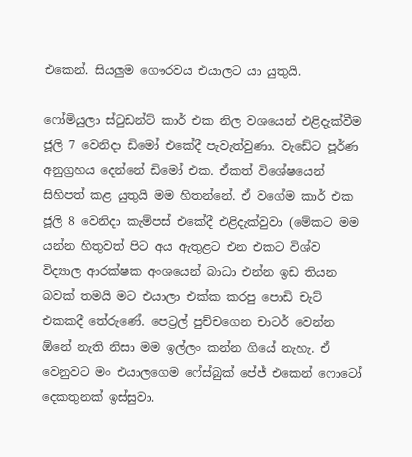එකෙන්. සියලුම ගෞරවය එයාලට යා යුතුයි.

ෆෝමියුලා ස්ටුඩන්ට් කාර් එක නිල වශයෙන් එළිදැක්වීම ජූලි 7 වෙනිදා ඩිමෝ එකේදී පැවැත්වුණා. වැඩේට පූර්ණ අනුග්‍රහය දෙන්නේ ඩිමෝ එක. ඒකත් විශේෂයෙන් සිහිපත් කළ යුතුයි මම හිතන්නේ. ඒ වගේම කාර් එක ජූලි 8 වෙනිදා කැම්පස් එකේදී එළිදැක්වුවා (මේකට මම යන්න හිතුවත් පිට අය ඇතුළට එන එකට විශ්ව විද්‍යාල ආරක්ෂක අංශයෙන් බාධා එන්න ඉඩ තියන බවක් තමයි මට එයාලා එක්ක කරපු පොඩි චැට් එකකදී තේරුණේ. පෙට්‍රල් පුච්චගෙන චාටර් වෙන්න ඕනේ නැති නිසා මම ඉල්ලං කන්න ගියේ නැහැ. ඒ වෙනුවට මං එයාලගෙම ෆේස්බුක් පේජ් එකෙන් ෆොටෝ දෙකතුනක් ඉස්සුවා.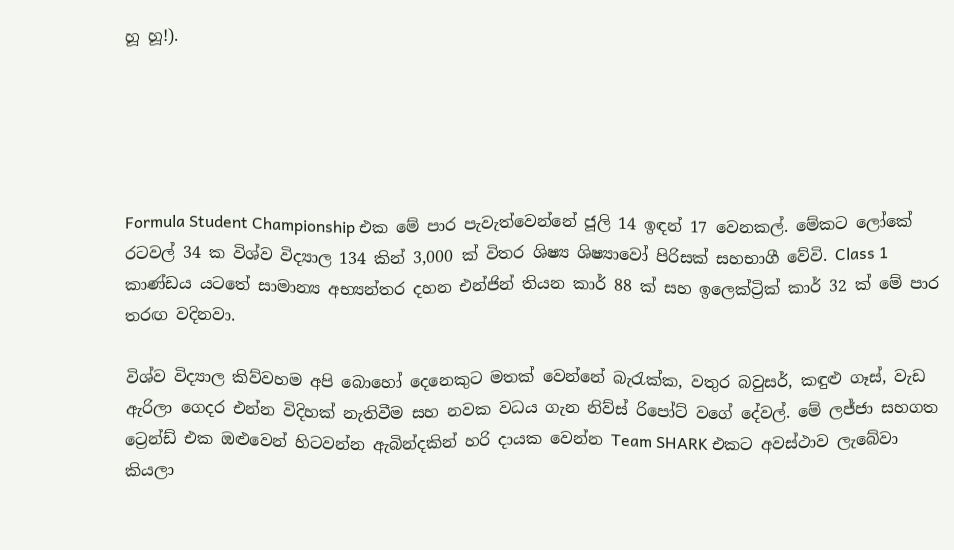හූ හූ!).





Formula Student Championship එක මේ පාර පැවැත්වෙන්නේ ජූලි 14 ඉඳන් 17 වෙනකල්. මේකට ලෝකේ රටවල් 34 ක විශ්ව විද්‍යාල 134 කින් 3,000 ක් විතර ශිෂ්‍ය ශිෂ්‍යාවෝ පිරිසක් සහභාගී වේවි. Class 1 කාණ්ඩය යටතේ සාමාන්‍ය අභ්‍යන්තර දහන එන්ජින් තියන කාර් 88 ක් සහ ඉලෙක්ට්‍රික් කාර් 32 ක් මේ පාර තරඟ වදිනවා.

විශ්ව විද්‍යාල කිව්වහම අපි බොහෝ දෙනෙකුට මතක් වෙන්නේ බැරැක්ක, වතුර බවුසර්, කඳුළු ගෑස්, වැඩ ඇරිලා ගෙදර එන්න විදිහක් නැතිවීම සහ නවක වධය ගැන නිව්ස් රිපෝට් වගේ දේවල්. මේ ලජ්ජා සහගත ට්‍රෙන්ඩ් එක ඔළුවෙන් හිටවන්න ඇබින්දකින් හරි දායක වෙන්න Team SHARK එකට අවස්ථාව ලැබේවා කියලා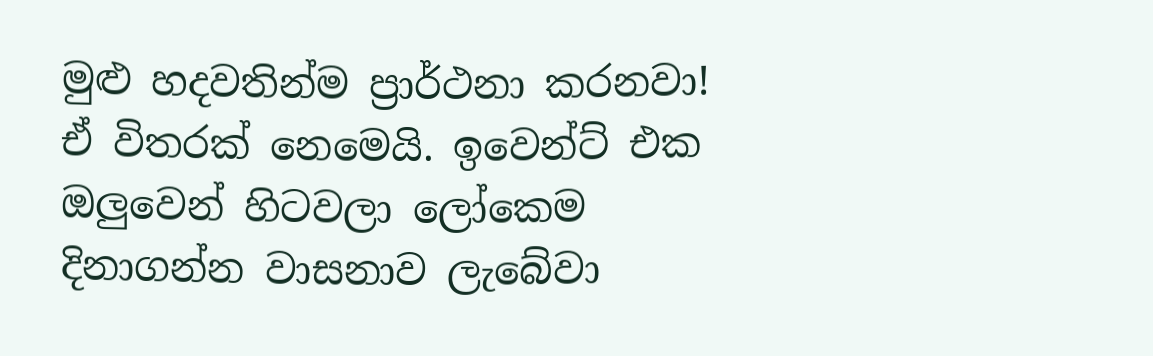මුළු හදවතින්ම ප්‍රාර්ථනා කරනවා! ඒ විතරක් නෙමෙයි. ඉවෙන්ට් එක ඔලුවෙන් හිටවලා ලෝකෙම දිනාගන්න වාසනාව ලැබේවා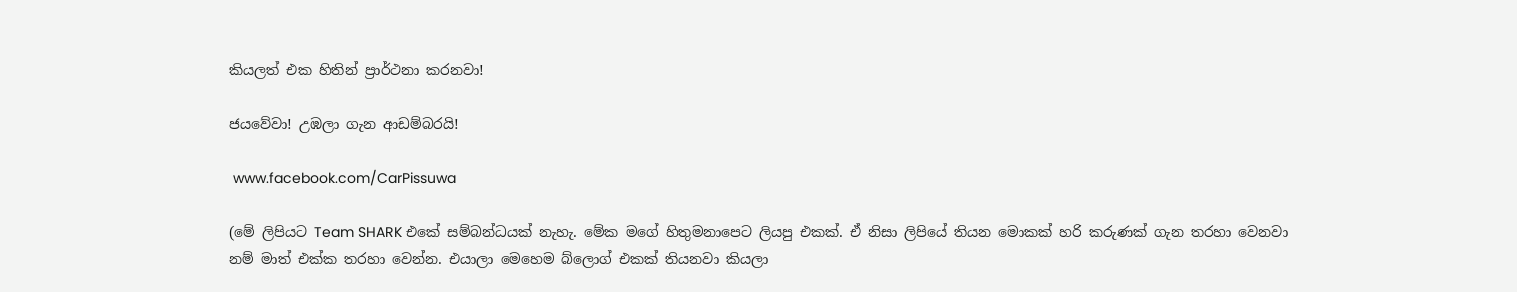කියලත් එක හිතින් ප්‍රාර්ථනා කරනවා!

ජයවේවා! උඹලා ගැන ආඩම්බරයි!

 www.facebook.com/CarPissuwa

(මේ ලිපියට Team SHARK එකේ සම්බන්ධයක් නැහැ. මේක මගේ හිතුමනාපෙට ලියපු එකක්. ඒ නිසා ලිපියේ තියන මොකක් හරි කරුණක් ගැන තරහා වෙනවා නම් මාත් එක්ක තරහා වෙන්න. එයාලා මෙහෙම බ්ලොග් එකක් තියනවා කියලා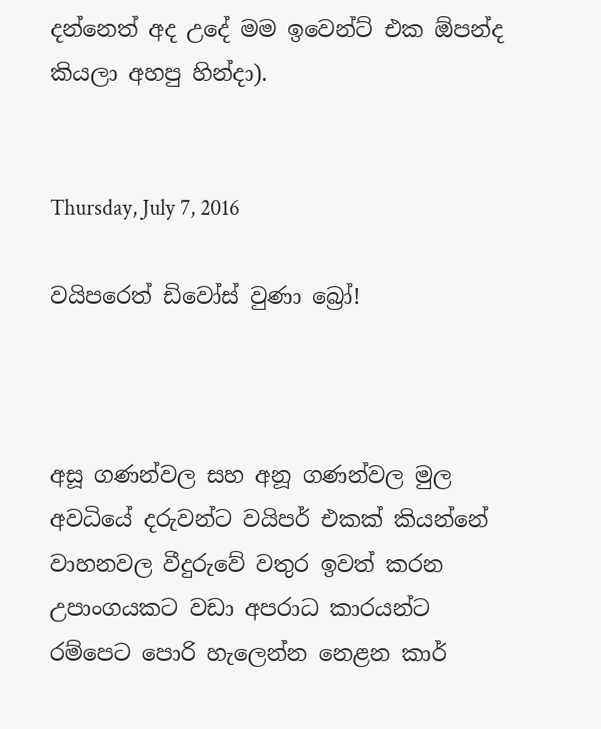දන්නෙත් අද උදේ මම ඉවෙන්ට් එක ඕපන්ද කියලා අහපු හින්දා).


Thursday, July 7, 2016

වයිපරෙත් ඩිවෝස් වුණා බ්‍රෝ!



අසූ ගණන්වල සහ අනූ ගණන්වල මුල අවධියේ දරුවන්ට වයිපර් එකක් කියන්නේ වාහනවල වීදුරුවේ වතුර ඉවත් කරන උපාංගයකට වඩා අපරාධ කාරයන්ට රම්පෙට පොරි හැලෙන්න නෙළන කාර්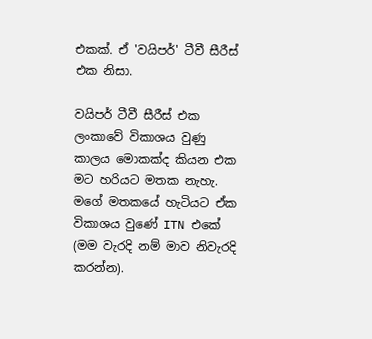එකක්. ඒ 'වයිපර්' ටීවී සීරීස් එක නිසා.

වයිපර් ටීවී සීරීස් එක ලංකාවේ විකාශය වුණු කාලය මොකක්ද කියන එක මට හරියට මතක නැහැ. මගේ මතකයේ හැටියට ඒක විකාශය වුණේ ITN එකේ (මම වැරදි නම් මාව නිවැරදි කරන්න).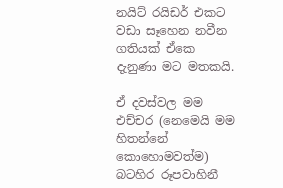නයිට් රයිඩර් එකට වඩා සෑහෙන නවීන ගතියක් ඒකෙ දැනුණා මට මතකයි.

ඒ දවස්වල මම එච්චර (නෙමෙයි මම හිතන්නේ කොහොමවත්ම) බටහිර රූපවාහිනී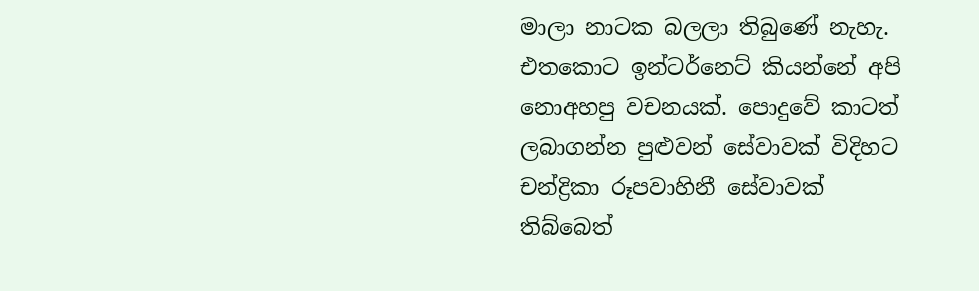මාලා නාටක බලලා තිබුණේ නැහැ. එතකොට ඉන්ටර්නෙට් කියන්නේ අපි නොඅහපු වචනයක්. පොදුවේ කාටත් ලබාගන්න පුළුවන් සේවාවක් විදිහට චන්ද්‍රිකා රූපවාහිනී සේවාවක් තිබ්බෙත්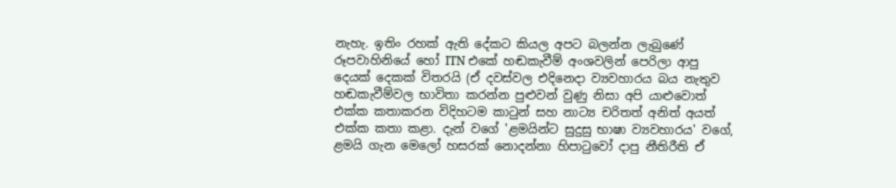නැහැ. ඉතිං රහක් ඇති දේකට කියල අපට බලන්න ලැබුණේ රූපවාහිනියේ හෝ ITN එකේ හඬකැවීම් අංශවලින් පෙරිලා ආපු දෙයක් දෙකක් විතරයි (ඒ දවස්වල එදිනෙදා ව්‍යවහාරය බය නැතුව හඬකැවීම්වල භාවිතා කරන්න පුළුවන් වුණු නිසා අපි යාළුවොත් එක්ක කතාකරන විදිහටම කාටුන් සහ නාට්‍ය චරිතත් අනිත් අයත් එක්ක කතා කළා. දැන් වගේ 'ළමයින්ට සුදුසු භාෂා ව්‍යවහාරය' වගේ, ළමයි ගැන මෙලෝ හසරක් නොදන්නා හිපාටුවෝ දාපු නීතිරීති ඒ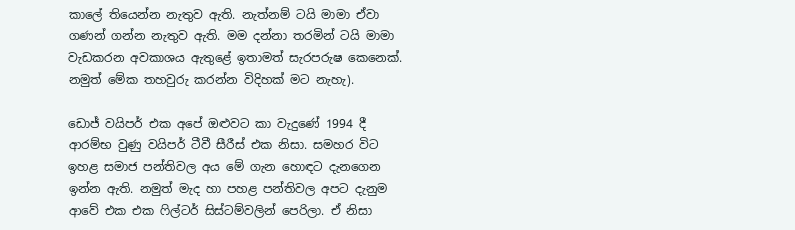කාලේ තියෙන්න නැතුව ඇති. නැත්නම් ටයි මාමා ඒවා ගණන් ගන්න නැතුව ඇති. මම දන්නා තරමින් ටයි මාමා වැඩකරන අවකාශය ඇතුළේ ඉතාමත් සැරපරුෂ කෙනෙක්. නමුත් මේක තහවුරු කරන්න විදිහක් මට නැහැ).

ඩොජ් වයිපර් එක අපේ ඔළුවට කා වැදුණේ 1994 දී ආරම්භ වුණු වයිපර් ටීවී සීරීස් එක නිසා. සමහර විට ඉහළ සමාජ පන්තිවල අය මේ ගැන හොඳට දැනගෙන ඉන්න ඇති. නමුත් මැද හා පහළ පන්තිවල අපට දැනුම ආවේ එක එක ෆිල්ටර් සිස්ටම්වලින් පෙරිලා. ඒ නිසා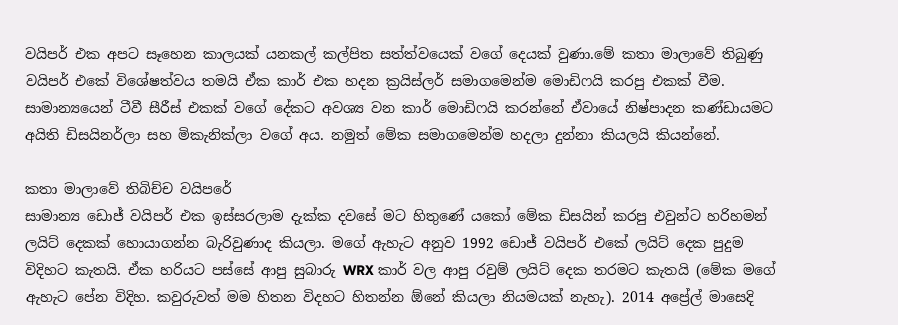වයිපර් එක අපට සෑහෙන කාලයක් යනකල් කල්පිත සත්ත්වයෙක් වගේ දෙයක් වුණා.මේ කතා මාලාවේ තිබුණු වයිපර් එකේ විශේෂත්වය තමයි ඒක කාර් එක හදන ක්‍රයිස්ලර් සමාගමෙන්ම මොඩිෆයි කරපු එකක් වීම. සාමාන්‍යයෙන් ටීවී සීරීස් එකක් වගේ දේකට අවශ්‍ය වන කාර් මොඩිෆයි කරන්නේ ඒවායේ නිෂ්පාදන කණ්ඩායමට අයිති ඩිසයිනර්ලා සහ මිකැනික්ලා වගේ අය. නමුත් මේක සමාගමෙන්ම හදලා දුන්නා කියලයි කියන්නේ.

කතා මාලාවේ තිබිච්ච වයිපරේ
සාමාන්‍ය ඩොජ් වයිපර් එක ඉස්සරලාම දැක්ක දවසේ මට හිතුණේ යකෝ මේක ඩිසයින් කරපු එවුන්ට හරිහමන් ලයිට් දෙකක් හොයාගන්න බැරිවුණාද කියලා. මගේ ඇහැට අනුව 1992 ඩොජ් වයිපර් එකේ ලයිට් දෙක පුදුම විදිහට කැතයි. ඒක හරියට පස්සේ ආපු සුබාරු WRX කාර් වල ආපු රවුම් ලයිට් දෙක තරමට කැතයි (මේක මගේ ඇහැට පේන විදිහ. කවුරුවත් මම හිතන විදහට හිතන්න ඕනේ කියලා නියමයක් නැහැ). 2014 අප්‍රේල් මාසෙදි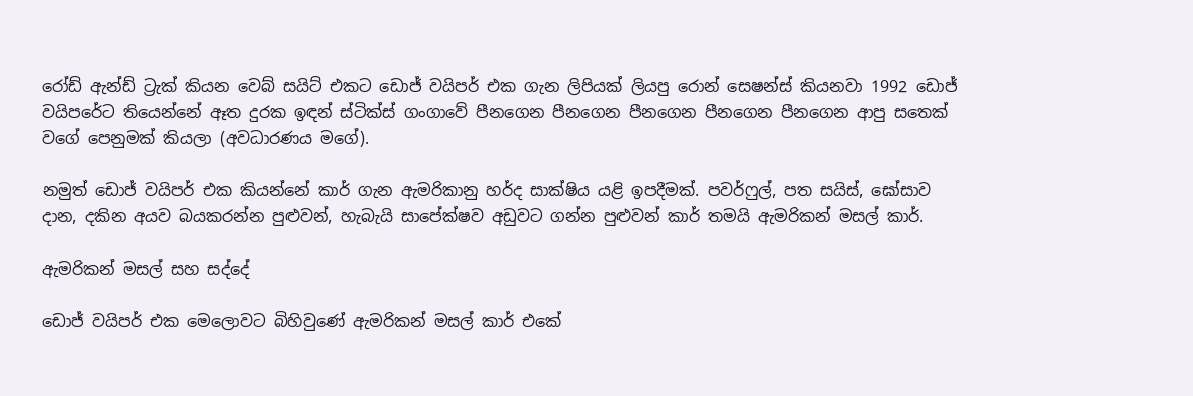රෝඩ් ඇන්ඩ් ට්‍රැක් කියන වෙබ් සයිට් එකට ඩොජ් වයිපර් එක ගැන ලිපියක් ලියපු රොන් සෙෂන්ස් කියනවා 1992 ඩොජ් වයිපරේට තියෙන්නේ ඈත දුරක ඉඳන් ස්ටික්ස් ගංගාවේ පීනගෙන පීනගෙන පීනගෙන පීනගෙන පීනගෙන ආපු සතෙක් වගේ පෙනුමක් කියලා (අවධාරණය මගේ).

නමුත් ඩොජ් වයිපර් එක කියන්නේ කාර් ගැන ඇමරිකානු හර්ද සාක්ෂිය යළි ඉපදීමක්. පවර්ෆුල්, පත සයිස්, ඝෝසාව දාන, දකින අයව බයකරන්න පුළුවන්, හැබැයි සාපේක්ෂව අඩුවට ගන්න පුළුවන් කාර් තමයි ඇමරිකන් මසල් කාර්.

ඇමරිකන් මසල් සහ සද්දේ

ඩොජ් වයිපර් එක මෙලොවට බිහිවුණේ ඇමරිකන් මසල් කාර් එකේ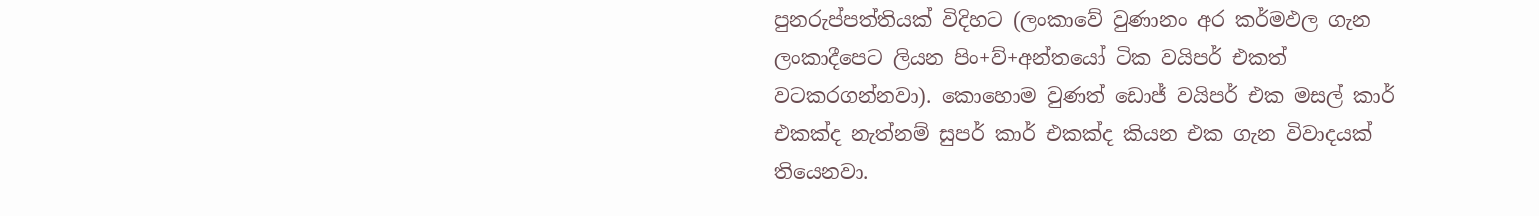පුනරුප්පත්තියක් විදිහට (ලංකාවේ වුණානං අර කර්මඵල ගැන ලංකාදීපෙට ලියන පිං+ව්+අන්තයෝ ටික වයිපර් එකත් වටකරගන්නවා). කොහොම වුණත් ඩොජ් වයිපර් එක මසල් කාර් එකක්ද නැත්නම් සුපර් කාර් එකක්ද කියන එක ගැන විවාදයක් තියෙනවා.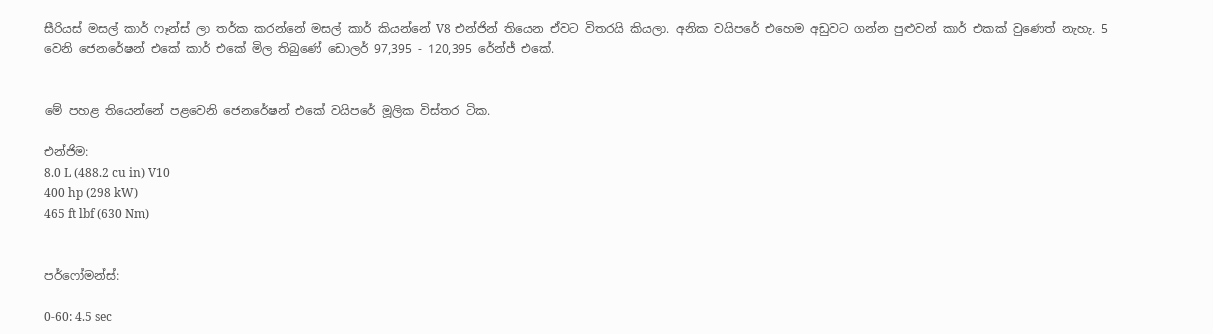සීරියස් මසල් කාර් ෆෑන්ස් ලා තර්ක කරන්නේ මසල් කාර් කියන්නේ V8 එන්ජින් තියෙන ඒවට විතරයි කියලා. අනික වයිපරේ එහෙම අඩුවට ගන්න පුළුවන් කාර් එකක් වුණෙත් නැහැ. 5 වෙනි ජෙනරේෂන් එකේ කාර් එකේ මිල තිබුණේ ඩොලර් 97,395 - 120,395 රේන්ජ් එකේ.


මේ පහළ තියෙන්නේ පළවෙනි ජෙනරේෂන් එකේ වයිපරේ මූලික විස්තර ටික.

එන්ජිම:
8.0 L (488.2 cu in) V10
400 hp (298 kW)
465 ft lbf (630 Nm)


පර්ෆෝමන්ස්:

0-60: 4.5 sec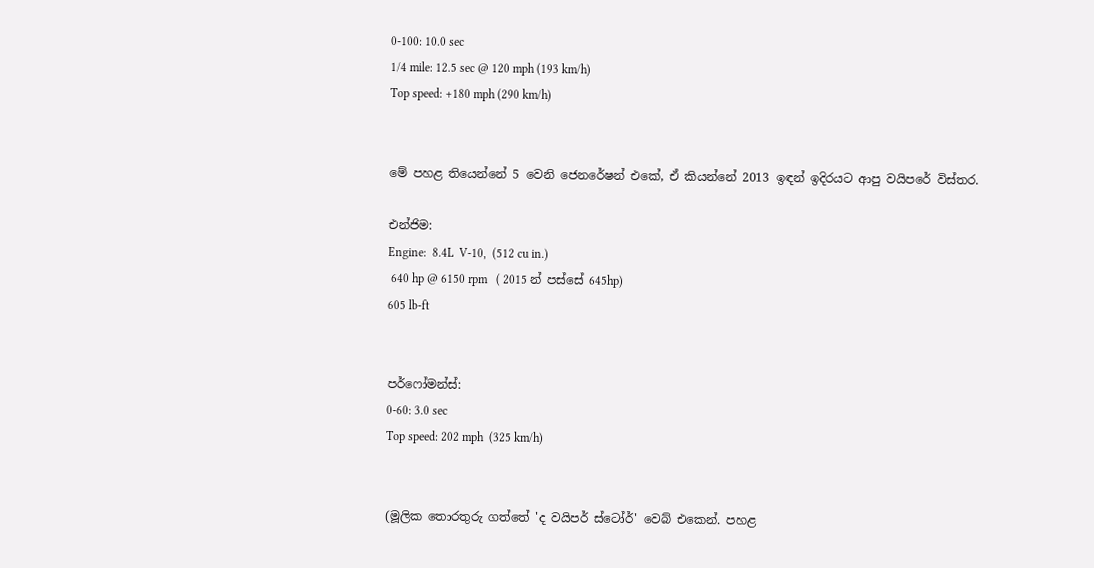0-100: 10.0 sec
1/4 mile: 12.5 sec @ 120 mph (193 km/h)
Top speed: +180 mph (290 km/h)


මේ පහළ තියෙන්නේ 5 වෙනි ජෙනරේෂන් එකේ, ඒ කියන්නේ 2013 ඉඳන් ඉදිරයට ආපු වයිපරේ විස්තර.

එන්ජිම:
Engine:  8.4L  V-10,  (512 cu in.)
 640 hp @ 6150 rpm   ( 2015 න් පස්සේ 645hp)
605 lb-ft


පර්ෆෝමන්ස්:
0-60: 3.0 sec
Top speed: 202 mph  (325 km/h)


(මූලික තොරතුරු ගත්තේ 'ද වයිපර් ස්ටෝර්' වෙබ් එකෙන්. පහළ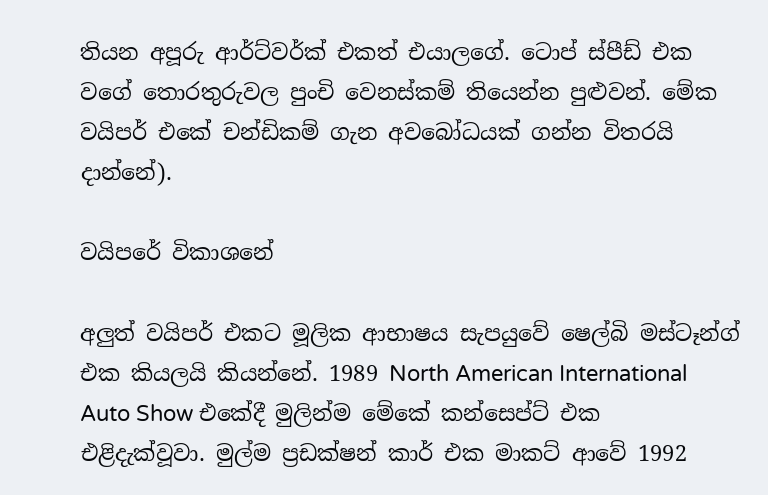තියන අපූරු ආර්ට්වර්ක් එකත් එයාලගේ. ටොප් ස්පීඩ් එක වගේ තොරතුරුවල පුංචි වෙනස්කම් තියෙන්න පුළුවන්. මේක වයිපර් එකේ චන්ඩිකම් ගැන අවබෝධයක් ගන්න විතරයි දාන්නේ).

වයිපරේ විකාශනේ

අලුත් වයිපර් එකට මූලික ආභාෂය සැපයුවේ ෂෙල්බි මස්ටෑන්ග් එක කියලයි කියන්නේ. 1989 North American International Auto Show එකේදී මුලින්ම මේකේ කන්සෙප්ට් එක එළිදැක්වූවා. මුල්ම ප්‍රඩක්ෂන් කාර් එක මාකට් ආවේ 1992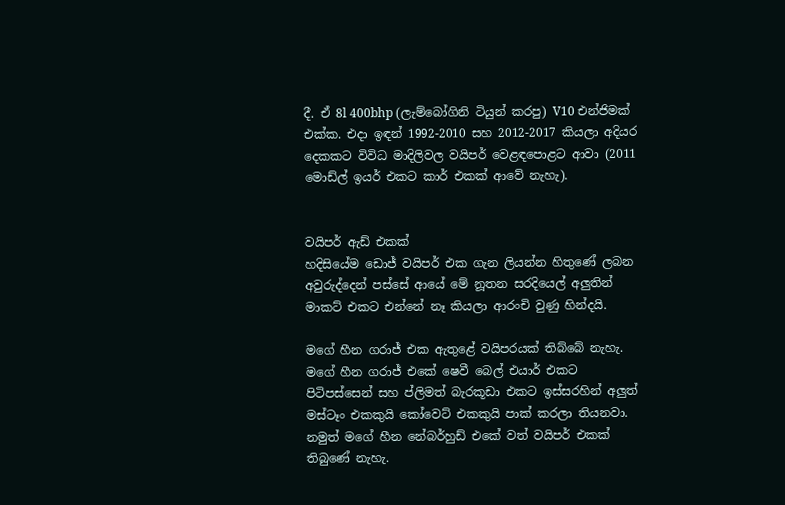දී. ඒ 8l 400bhp (ලැම්බෝගිනි ටියුන් කරපු) V10 එන්ජිමක්  එක්ක. එදා ඉඳන් 1992-2010 සහ 2012-2017 කියලා අදියර දෙකකට විවිධ මාදිලිවල වයිපර් වෙළඳපොළට ආවා (2011 මොඩ්ල් ඉයර් එකට කාර් එකක් ආවේ නැහැ).


වයිපර් ඇඩ් එකක්
හදිසියේම ඩොජ් වයිපර් එක ගැන ලියන්න හිතුණේ ලබන අවුරුද්දෙන් පස්සේ ආයේ මේ නූතන සරදියෙල් අලුතින් මාකට් එකට එන්නේ නෑ කියලා ආරංචි වුණු හින්දයි.

මගේ හීන ගරාජ් එක ඇතුළේ වයිපරයක් තිබ්බේ නැහැ. මගේ හීන ගරාජ් එකේ ෂෙවී බෙල් එයාර් එකට පිටිපස්සෙන් සහ ප්ලිමත් බැරකූඩා එකට ඉස්සරහින් අලුත් මස්ටෑං එකකුයි කෝවෙට් එකකුයි පාක් කරලා තියනවා. නමුත් මගේ හීන නේබර්හුඩ් එකේ වත් වයිපර් එකක් තිබුණේ නැහැ.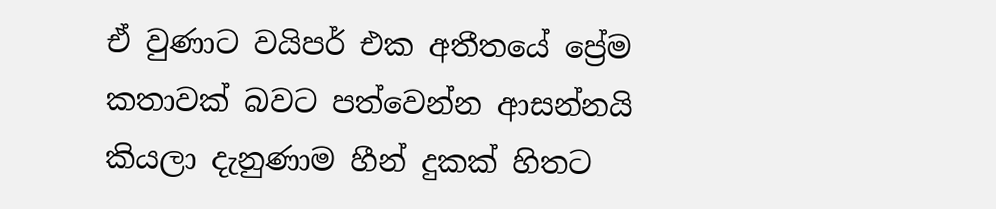ඒ වුණාට වයිපර් එක අතීතයේ ප්‍රේම කතාවක් බවට පත්වෙන්න ආසන්නයි කියලා දැනුණාම හීන් දුකක් හිතට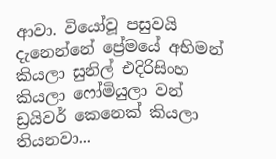ආවා. වියෝවූ පසුවයි දැනෙන්නේ ප්‍රේමයේ අභිමන් කියලා සුනිල් එදිරිසිංහ කියලා ෆෝමියුලා වන් ඩ්‍රයිවර් කෙනෙක් කියලා තියනවා...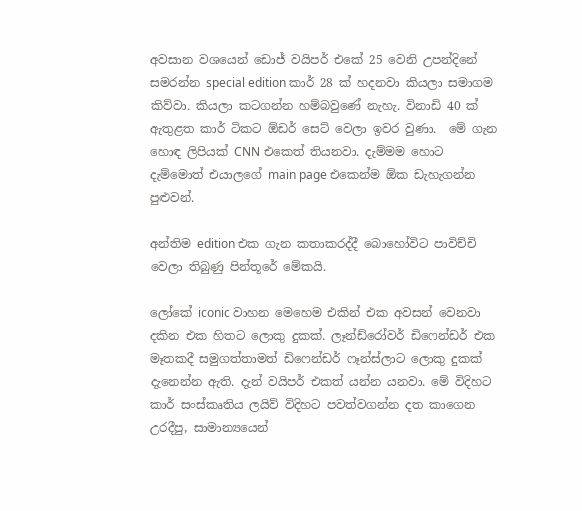අවසාන වශයෙන් ඩොජ් වයිපර් එකේ 25 වෙනි උපන්දිනේ සමරන්න special edition කාර් 28 ක් හදනවා කියලා සමාගම කිව්වා. කියලා කටගන්න හම්බවුණේ නැහැ. විනාඩි 40 ක් ඇතුළත කාර් ටිකට ඕඩර් සෙට් වෙලා ඉවර වුණා.  මේ ගැන හොඳ ලිපියක් CNN එකෙත් තියනවා. දැම්මම හොට දැම්මොත් එයාලගේ main page එකෙන්ම ඕක ඩැහැගන්න පුළුවන්.

අන්තිම edition එක ගැන කතාකරද්දී බොහෝවිට පාවිච්චි වෙලා තිබුණු පින්තූරේ මේකයි.

ලෝකේ iconic වාහන මෙහෙම එකින් එක අවසන් වෙනවා දකින එක හිතට ලොකු දුකක්. ලෑන්ඩ්රෝවර් ඩිෆෙන්ඩර් එක මෑතකදී සමුගත්තාමත් ඩිෆෙන්ඩර් ෆෑන්ස්ලාට ලොකු දුකක් දැනෙන්න ඇති. දැන් වයිපර් එකත් යන්න යනවා. මේ විදිහට කාර් සංස්කෘතිය ලයිව් විදිහට පවත්වගන්න දත කාගෙන උරදීපු, සාමාන්‍යයෙන්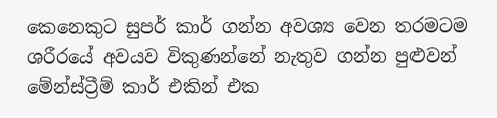කෙනෙකුට සුපර් කාර් ගන්න අවශ්‍ය වෙන තරමටම ශරීරයේ අවයව විකුණන්නේ නැතුව ගන්න පුළුවන් මේන්ස්ට්‍රීම් කාර් එකින් එක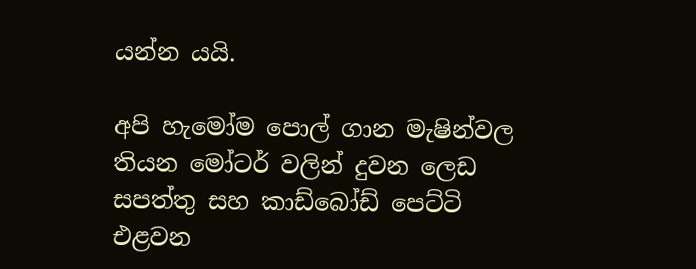යන්න යයි.

අපි හැමෝම පොල් ගාන මැෂින්වල තියන මෝටර් වලින් දුවන ලෙඩ සපත්තු සහ කාඩ්බෝඩ් පෙට්ටි එළවන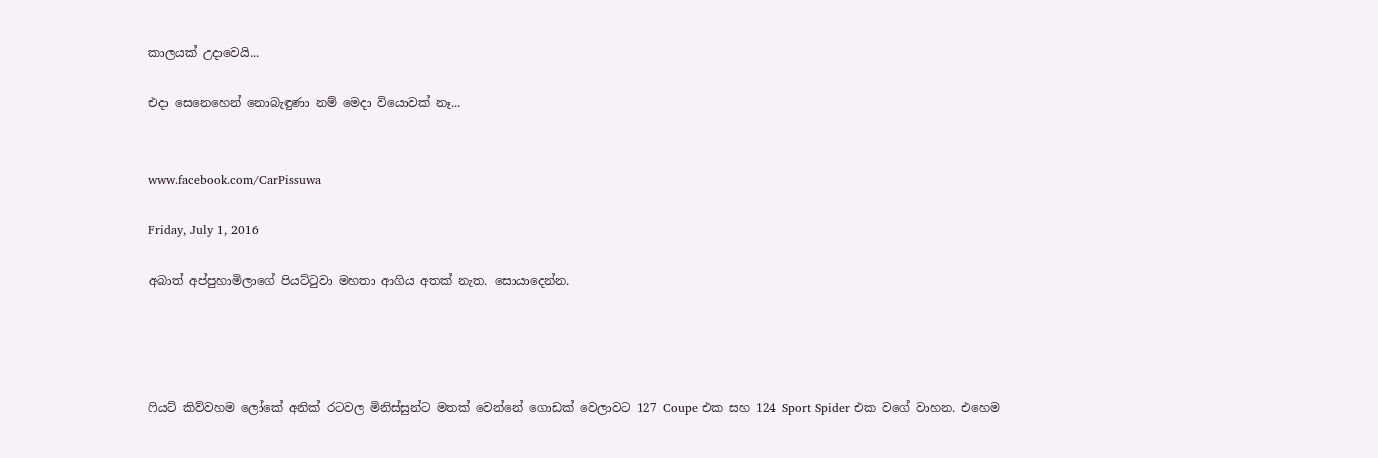කාලයක් උදාවෙයි...

එදා සෙනෙහෙන් නොබැඳුණා නම් මෙදා වියොවක් නෑ...


www.facebook.com/CarPissuwa

Friday, July 1, 2016

අබාත් අප්පුහාමිලාගේ පියට්ටුවා මහතා ආගිය අතක් නැත. සොයාදෙන්න.




ෆියට් කිව්වහම ලෝකේ අනික් රටවල මිනිස්සුන්ට මතක් වෙන්නේ ගොඩක් වෙලාවට 127 Coupe එක සහ 124 Sport Spider එක වගේ වාහන. එහෙම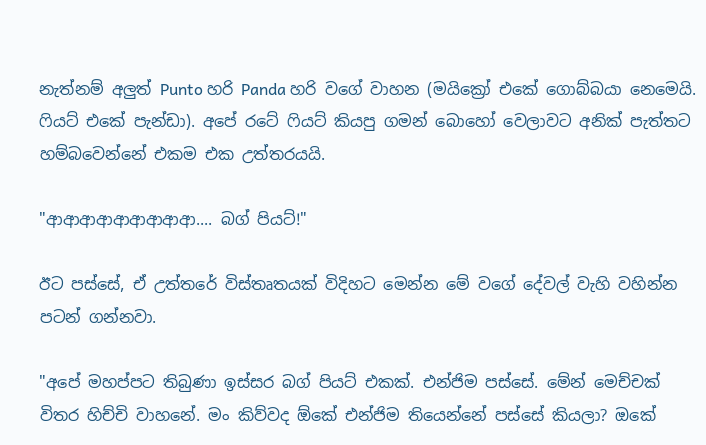නැත්නම් අලුත් Punto හරි Panda හරි වගේ වාහන (මයික්‍රෝ එකේ ගොබ්බයා නෙමෙයි. ෆියට් එකේ පැන්ඩා). අපේ රටේ ෆියට් කියපු ගමන් බොහෝ වෙලාවට අනික් පැත්තට හම්බවෙන්නේ එකම එක උත්තරයයි.

"ආආආආආආආආආ.... බග් පියට්!"

ඊට පස්සේ, ඒ උත්තරේ විස්තෘතයක් විදිහට මෙන්න මේ වගේ දේවල් වැහි වහින්න පටන් ගන්නවා.

"අපේ මහප්පට තිබුණා ඉස්සර බග් පියට් එකක්. එන්ජිම පස්සේ. මේන් මෙච්චක් විතර හිච්චි වාහනේ. මං කිව්වද ඕකේ එන්ජිම තියෙන්නේ පස්සේ කියලා? ඔකේ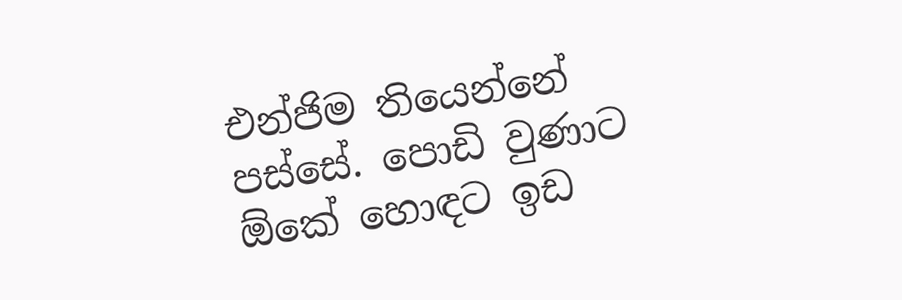එන්ජිම තියෙන්නේ පස්සේ. පොඩි වුණාට ඕකේ හොඳට ඉඩ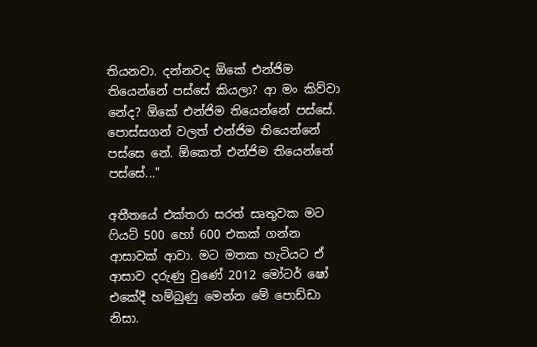තියනවා. දන්නවද ඕකේ එන්ජිම තියෙන්නේ පස්සේ කියලා? ආ මං කිව්වා නේද? ඕකේ එන්ජිම තියෙන්නේ පස්සේ. පොස්සගන් වලත් එන්ජිම තියෙන්නේ පස්සෙ නේ. ඕකෙත් එන්ජිම තියෙන්නේ පස්සේ..."

අතීතයේ එක්තරා සරත් සෘතුවක මට ෆියට් 500 හෝ 600 එකක් ගන්න ආසාවක් ආවා. මට මතක හැටියට ඒ ආසාව දරුණු වුණේ 2012 මෝටර් ෂෝ එකේදී හම්බුණු මෙන්න මේ පොඩ්ඩා නිසා.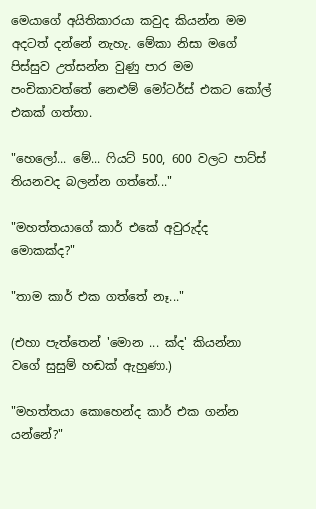මෙයාගේ අයිතිකාරයා කවුද කියන්න මම අදටත් දන්නේ නැහැ. මේකා නිසා මගේ පිස්සුව උත්සන්න වුණු පාර මම පංචිකාවත්තේ නෙළුම් මෝටර්ස් එකට කෝල් එකක් ගත්තා.

"හෙලෝ... මේ... ෆියට් 500, 600 වලට පාට්ස් තියනවද බලන්න ගත්තේ..."

"මහත්තයාගේ කාර් එකේ අවුරුද්ද මොකක්ද?"

"තාම කාර් එක ගත්තේ නෑ..."

(එහා පැත්තෙන් 'මොන ... ක්ද' කියන්නා වගේ සුසුම් හඬක් ඇහුණා.)

"මහත්තයා කොහෙන්ද කාර් එක ගන්න යන්නේ?"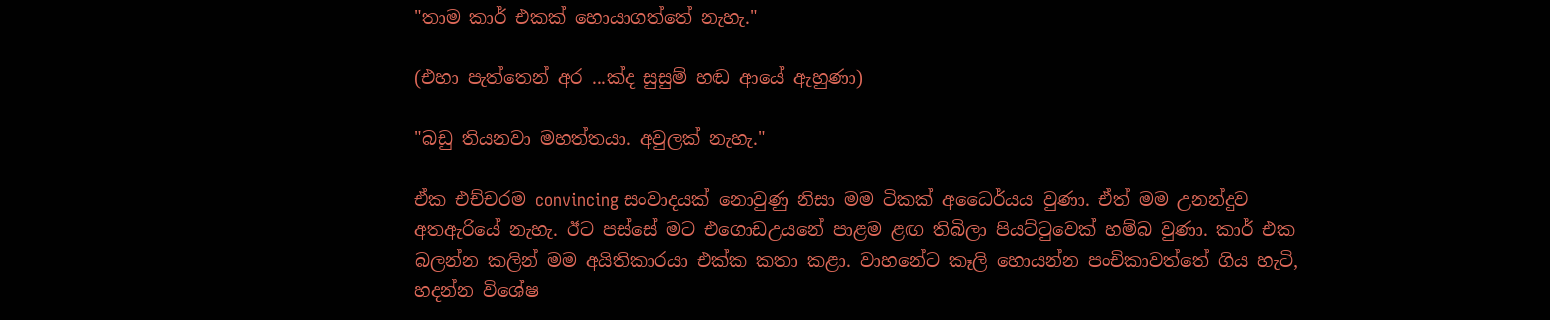"තාම කාර් එකක් හොයාගත්තේ නැහැ."

(එහා පැත්තෙන් අර ...ක්ද සුසුම් හඬ ආයේ ඇහුණා)

"බඩු තියනවා මහත්තයා. අවුලක් නැහැ."

ඒක එච්චරම convincing සංවාදයක් නොවුණු නිසා මම ටිකක් අධෛර්යය වුණා. ඒත් මම උනන්දුව අතඇරියේ නැහැ. ඊට පස්සේ මට එගොඩඋයනේ පාළම ළඟ තිබිලා පියට්ටුවෙක් හම්බ වුණා. කාර් එක බලන්න කලින් මම අයිතිකාරයා එක්ක කතා කළා. වාහනේට කෑලි හොයන්න පංචිකාවත්තේ ගිය හැටි, හදන්න විශේෂ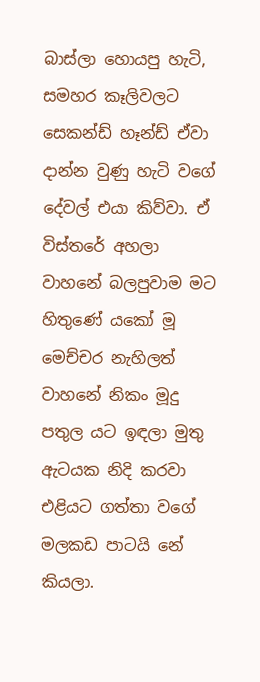බාස්ලා හොයපු හැටි, සමහර කෑලිවලට සෙකන්ඩ් හෑන්ඩ් ඒවා දාන්න වුණු හැටි වගේ දේවල් එයා කිව්වා. ඒ විස්තරේ අහලා වාහනේ බලපුවාම මට හිතුණේ යකෝ මූ මෙච්චර නැහිලත් වාහනේ නිකං මූදු පතුල යට ඉඳලා මුතු ඇටයක නිදි කරවා එළියට ගත්තා වගේ මලකඩ පාටයි නේ කියලා.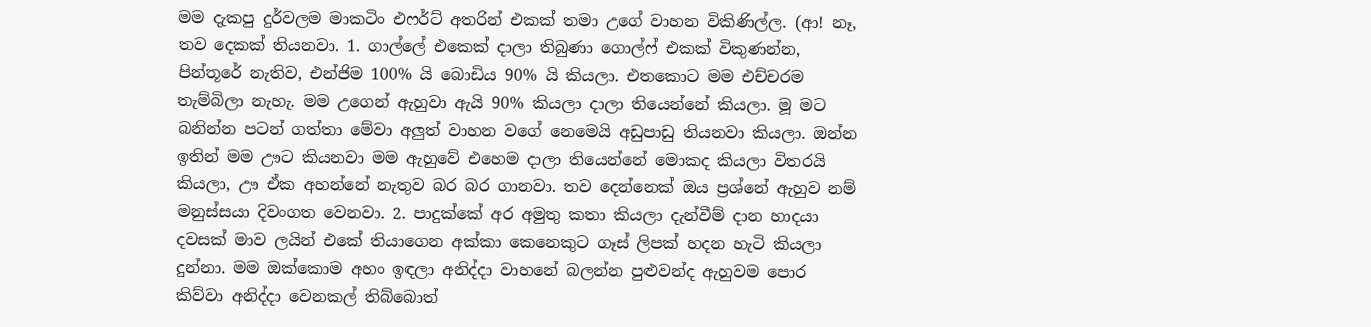මම දැකපු දුර්වලම මාකටිං එෆර්ට් අතරින් එකක් තමා උගේ වාහන විකිණිල්ල. (ආ! නෑ, තව දෙකක් තියනවා. 1. ගාල්ලේ එකෙක් දාලා තිබුණා ගොල්ෆ් එකක් විකුණන්න, පින්තූරේ නැතිව, එන්ජිම 100% යි බොඩිය 90% යි කියලා. එතකොට මම එච්චරම තැම්බිලා නැහැ. මම උගෙන් ඇහුවා ඇයි 90% කියලා දාලා තියෙන්නේ කියලා. මූ මට බනින්න පටන් ගත්තා මේවා අලුත් වාහන වගේ නෙමෙයි අඩුපාඩු තියනවා කියලා. ඔන්න ඉතින් මම ඌට කියනවා මම ඇහුවේ එහෙම දාලා තියෙන්නේ මොකද කියලා විතරයි කියලා, ඌ ඒක අහන්නේ නැතුව බර බර ගානවා. තව දෙන්නෙක් ඔය ප්‍රශ්නේ ඇහුව නම් මනුස්සයා දිවංගත වෙනවා. 2. පාදුක්කේ අර අමුතු කතා කියලා දැන්වීම් දාන හාදයා දවසක් මාව ලයින් එකේ තියාගෙන අක්කා කෙනෙකුට ගෑස් ලිපක් හදන හැටි කියලා දුන්නා. මම ඔක්කොම අහං ඉඳලා අනිද්දා වාහනේ බලන්න පුළුවන්ද ඇහුවම පොර කිව්වා අනිද්දා වෙනකල් තිබ්බොත්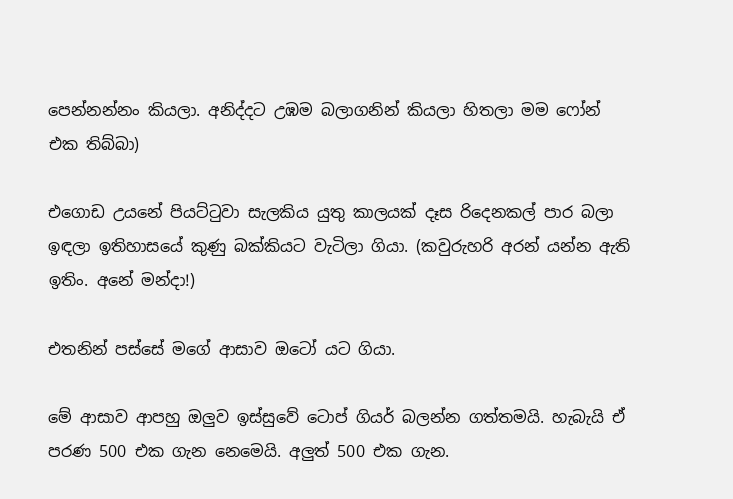පෙන්නන්නං කියලා. අනිද්දට උඹම බලාගනින් කියලා හිතලා මම ෆෝන් එක තිබ්බා)

එගොඩ උයනේ පියට්ටුවා සැලකිය යුතු කාලයක් දෑස රිදෙනකල් පාර බලා ඉඳලා ඉතිහාසයේ කුණු බක්කියට වැටිලා ගියා. (කවුරුහරි අරන් යන්න ඇති ඉතිං. අනේ මන්දා!)

එතනින් පස්සේ මගේ ආසාව ඔටෝ යට ගියා.

මේ ආසාව ආපහු ඔලුව ඉස්සුවේ ටොප් ගියර් බලන්න ගත්තමයි. හැබැයි ඒ පරණ 500 එක ගැන නෙමෙයි. අලුත් 500 එක ගැන.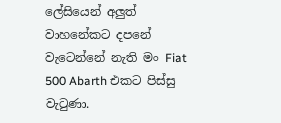ලේසියෙන් අලුත් වාහනේකට දපනේ වැටෙන්නේ නැති මං Fiat 500 Abarth එකට පිස්සු වැටුණා.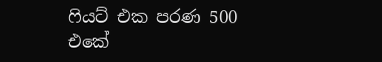ෆියට් එක පරණ 500 එකේ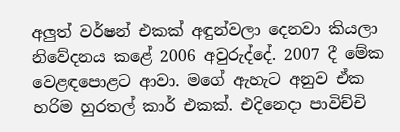අලුත් වර්ෂන් එකක් අඳුන්වලා දෙනවා කියලා නිවේදනය කළේ 2006 අවුරුද්දේ. 2007 දී මේක වෙළඳපොළට ආවා. මගේ ඇහැට අනුව ඒක හරිම හුරතල් කාර් එකක්. එදිනෙදා පාවිච්චි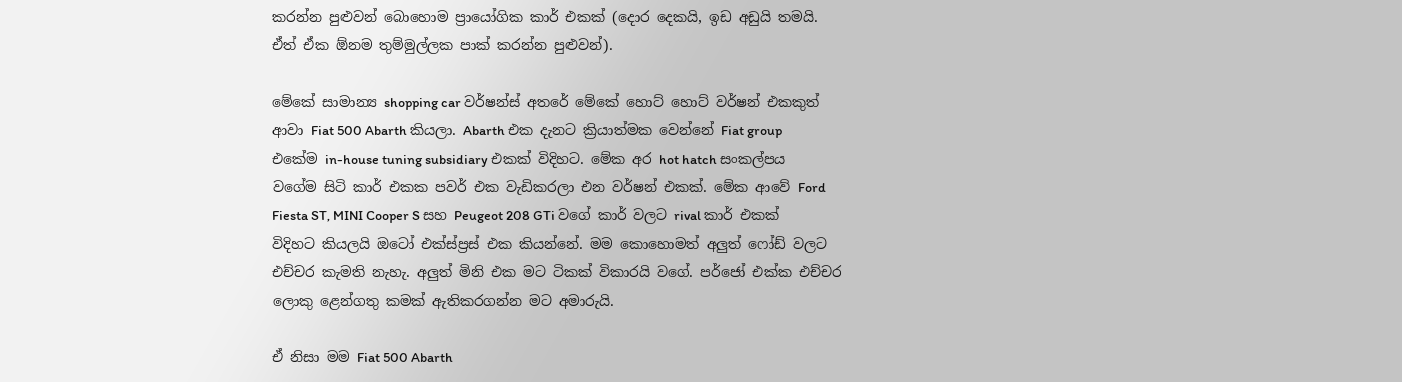කරන්න පුළුවන් බොහොම ප්‍රායෝගික කාර් එකක් (දොර දෙකයි, ඉඩ අඩුයි තමයි. ඒත් ඒක ඕනම තුම්මුල්ලක පාක් කරන්න පුළුවන්).

මේකේ සාමාන්‍ය shopping car වර්ෂන්ස් අතරේ මේකේ හොට් හොට් වර්ෂන් එකකුත් ආවා Fiat 500 Abarth කියලා. Abarth එක දැනට ක්‍රියාත්මක වෙන්නේ Fiat group එකේම in-house tuning subsidiary එකක් විදිහට. මේක අර hot hatch සංකල්පය වගේම සිටි කාර් එකක පවර් එක වැඩිකරලා එන වර්ෂන් එකක්. මේක ආවේ Ford Fiesta ST, MINI Cooper S සහ Peugeot 208 GTi වගේ කාර් වලට rival කාර් එකක් විදිහට කියලයි ඔටෝ එක්ස්ප්‍රස් එක කියන්නේ. මම කොහොමත් අලුත් ෆෝඩ් වලට එච්චර කැමති නැහැ. අලුත් මිනි එක මට ටිකක් විකාරයි වගේ. පර්ජෝ එක්ක එච්චර ලොකු ළෙන්ගතු කමක් ඇතිකරගන්න මට අමාරුයි.

ඒ නිසා මම Fiat 500 Abarth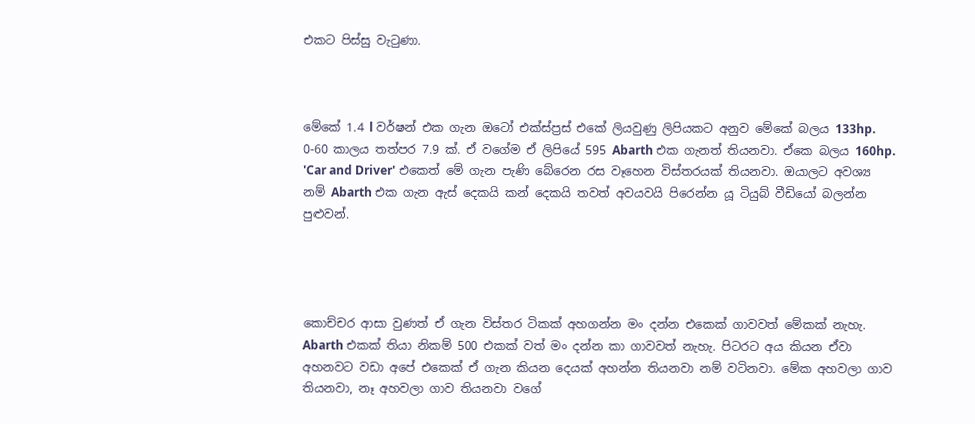එකට පිස්සු වැටුණා.



මේකේ 1.4 l වර්ෂන් එක ගැන ඔටෝ එක්ස්ප්‍රස් එකේ ලියවුණු ලිපියකට අනුව මේකේ බලය 133hp. 0-60 කාලය තත්පර 7.9 ක්. ඒ වගේම ඒ ලිපියේ 595 Abarth එක ගැනත් තියනවා. ඒකෙ බලය 160hp. 'Car and Driver' එකෙත් මේ ගැන පැණි බේරෙන රස වෑහෙන විස්තරයක් තියනවා. ඔයාලට අවශ්‍ය නම් Abarth එක ගැන ඇස් දෙකයි කන් දෙකයි තවත් අවයවයි පිරෙන්න යූ ටියුබ් වීඩියෝ බලන්න පුළුවන්.




කොච්චර ආසා වුණත් ඒ ගැන විස්තර ටිකක් අහගන්න මං දන්න එකෙක් ගාවවත් මේකක් නැහැ. Abarth එකක් තියා නිකම් 500 එකක් වත් මං දන්න කා ගාවවත් නැහැ. පිටරට අය කියන ඒවා අහනවට වඩා අපේ එකෙක් ඒ ගැන කියන දෙයක් අහන්න තියනවා නම් වටිනවා. මේක අහවලා ගාව තියනවා, නෑ අහවලා ගාව තියනවා වගේ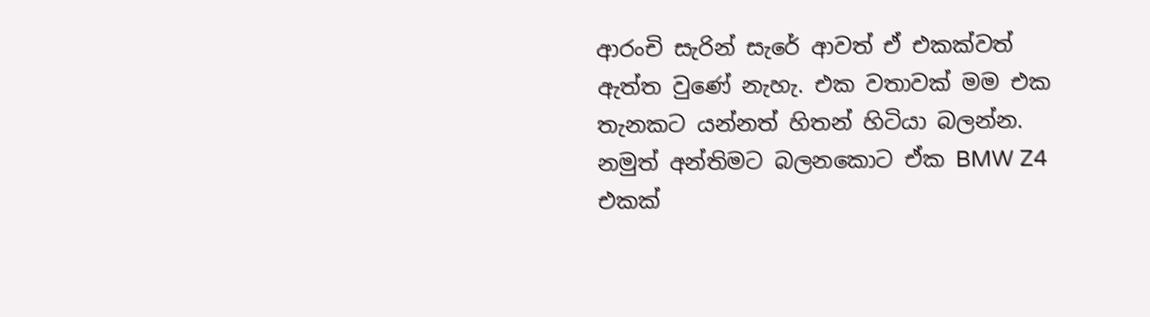ආරංචි සැරින් සැරේ ආවත් ඒ එකක්වත් ඇත්ත වුණේ නැහැ. එක වතාවක් මම එක තැනකට යන්නත් හිතන් හිටියා බලන්න. නමුත් අන්තිමට බලනකොට ඒක BMW Z4 එකක්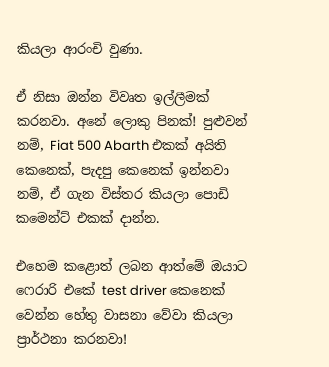කියලා ආරංචි වුණා.

ඒ නිසා ඔන්න විවෘත ඉල්ලීමක් කරනවා. අනේ ලොකු පිනක්! පුළුවන් නම්, Fiat 500 Abarth එකක් අයිති කෙනෙක්, පැදපු කෙනෙක් ඉන්නවා නම්, ඒ ගැන විස්තර කියලා පොඩි කමෙන්ට් එකක් දාන්න.

එහෙම කළොත් ලබන ආත්මේ ඔයාට ෆෙරාරි එකේ test driver කෙනෙක් වෙන්න හේතු වාසනා වේවා කියලා ප්‍රාර්ථනා කරනවා!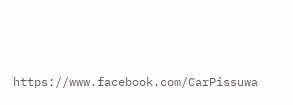https://www.facebook.com/CarPissuwa